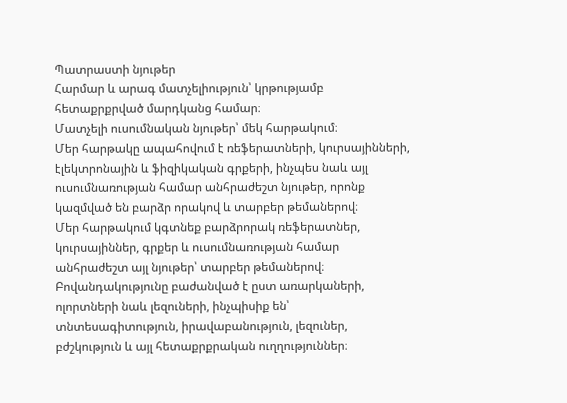Պատրաստի նյութեր
Հարմար և արագ մատչելիություն՝ կրթությամբ հետաքրքրված մարդկանց համար։
Մատչելի ուսումնական նյութեր՝ մեկ հարթակում։
Մեր հարթակը ապահովում է ռեֆերատների, կուրսայինների, էլեկտրոնային և ֆիզիկական գրքերի, ինչպես նաև այլ ուսումնառության համար անհրաժեշտ նյութեր, որոնք կազմված են բարձր որակով և տարբեր թեմաներով։
Մեր հարթակում կգտնեք բարձրորակ ռեֆերատներ, կուրսայիններ, գրքեր և ուսումնառության համար անհրաժեշտ այլ նյութեր՝ տարբեր թեմաներով։
Բովանդակությունը բաժանված է ըստ առարկաների, ոլորտների նաև լեզուների, ինչպիսիք են՝ տնտեսագիտություն, իրավաբանություն, լեզուներ, բժշկություն և այլ հետաքրքրական ուղղություններ։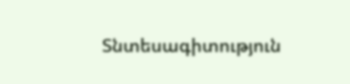Տնտեսագիտություն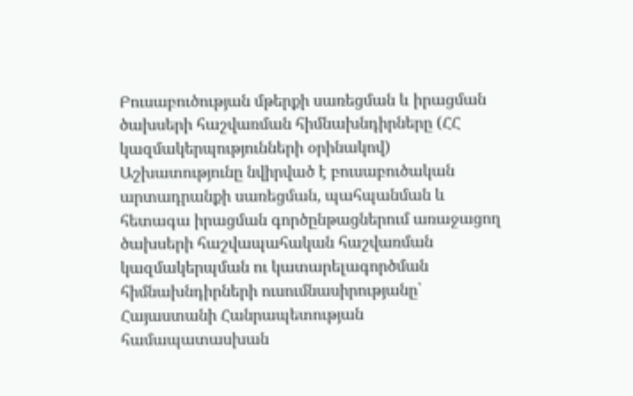Բուսաբուծության մթերքի սառեցման և իրացման ծախսերի հաշվառման հիմնախնդիրները (ՀՀ կազմակերպությունների օրինակով)
Աշխատությունը նվիրված է բուսաբուծական արտադրանքի սառեցման, պահպանման և հետագա իրացման գործընթացներում առաջացող ծախսերի հաշվապահական հաշվառման կազմակերպման ու կատարելագործման հիմնախնդիրների ուսումնասիրությանը՝ Հայաստանի Հանրապետության համապատասխան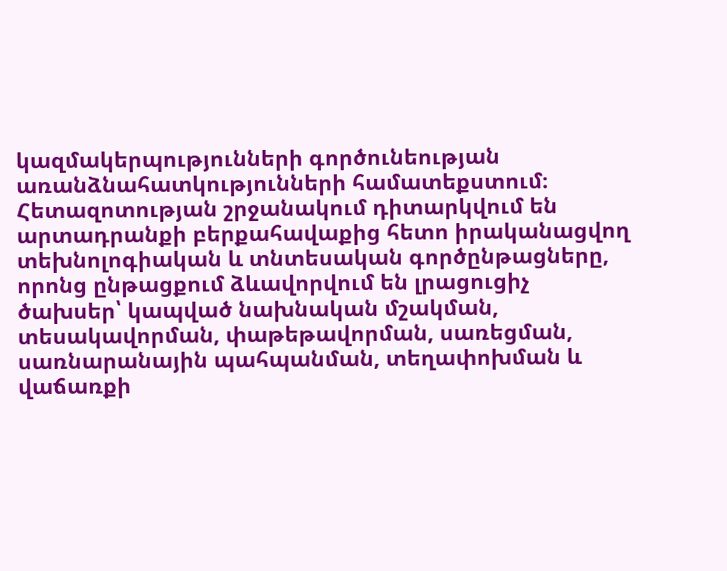կազմակերպությունների գործունեության առանձնահատկությունների համատեքստում։ Հետազոտության շրջանակում դիտարկվում են արտադրանքի բերքահավաքից հետո իրականացվող տեխնոլոգիական և տնտեսական գործընթացները, որոնց ընթացքում ձևավորվում են լրացուցիչ ծախսեր՝ կապված նախնական մշակման, տեսակավորման, փաթեթավորման, սառեցման, սառնարանային պահպանման, տեղափոխման և վաճառքի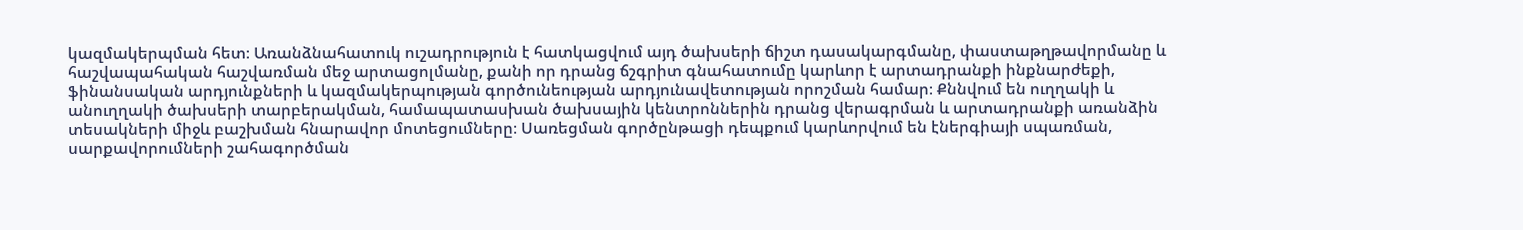կազմակերպման հետ։ Առանձնահատուկ ուշադրություն է հատկացվում այդ ծախսերի ճիշտ դասակարգմանը, փաստաթղթավորմանը և հաշվապահական հաշվառման մեջ արտացոլմանը, քանի որ դրանց ճշգրիտ գնահատումը կարևոր է արտադրանքի ինքնարժեքի, ֆինանսական արդյունքների և կազմակերպության գործունեության արդյունավետության որոշման համար։ Քննվում են ուղղակի և անուղղակի ծախսերի տարբերակման, համապատասխան ծախսային կենտրոններին դրանց վերագրման և արտադրանքի առանձին տեսակների միջև բաշխման հնարավոր մոտեցումները։ Սառեցման գործընթացի դեպքում կարևորվում են էներգիայի սպառման, սարքավորումների շահագործման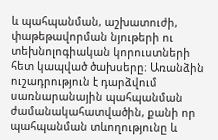և պահպանման, աշխատուժի, փաթեթավորման նյութերի ու տեխնոլոգիական կորուստների հետ կապված ծախսերը։ Առանձին ուշադրություն է դարձվում սառնարանային պահպանման ժամանակահատվածին, քանի որ պահպանման տևողությունը և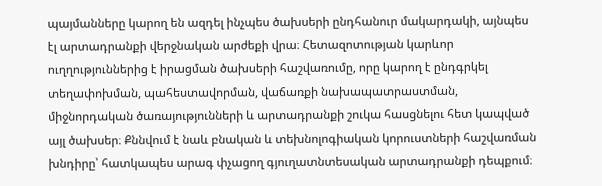պայմանները կարող են ազդել ինչպես ծախսերի ընդհանուր մակարդակի, այնպես էլ արտադրանքի վերջնական արժեքի վրա։ Հետազոտության կարևոր ուղղություններից է իրացման ծախսերի հաշվառումը, որը կարող է ընդգրկել տեղափոխման, պահեստավորման, վաճառքի նախապատրաստման, միջնորդական ծառայությունների և արտադրանքի շուկա հասցնելու հետ կապված այլ ծախսեր։ Քննվում է նաև բնական և տեխնոլոգիական կորուստների հաշվառման խնդիրը՝ հատկապես արագ փչացող գյուղատնտեսական արտադրանքի դեպքում։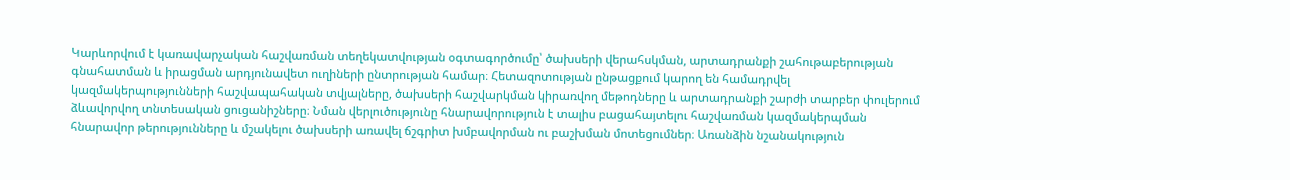Կարևորվում է կառավարչական հաշվառման տեղեկատվության օգտագործումը՝ ծախսերի վերահսկման, արտադրանքի շահութաբերության գնահատման և իրացման արդյունավետ ուղիների ընտրության համար։ Հետազոտության ընթացքում կարող են համադրվել կազմակերպությունների հաշվապահական տվյալները, ծախսերի հաշվարկման կիրառվող մեթոդները և արտադրանքի շարժի տարբեր փուլերում ձևավորվող տնտեսական ցուցանիշները։ Նման վերլուծությունը հնարավորություն է տալիս բացահայտելու հաշվառման կազմակերպման հնարավոր թերությունները և մշակելու ծախսերի առավել ճշգրիտ խմբավորման ու բաշխման մոտեցումներ։ Առանձին նշանակություն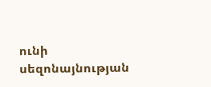ունի սեզոնայնության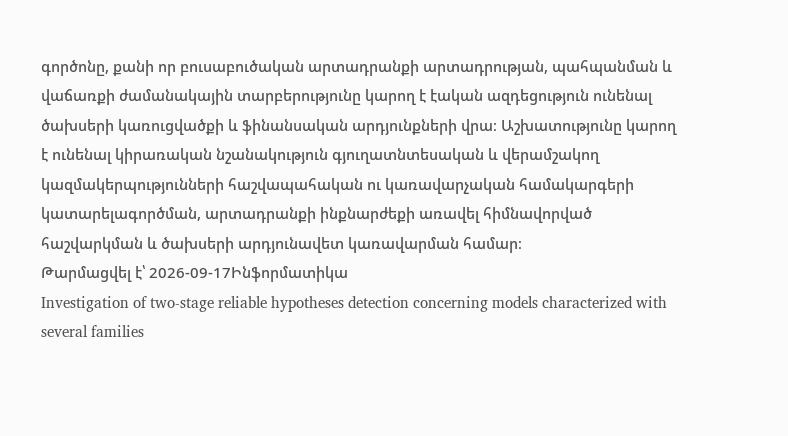գործոնը, քանի որ բուսաբուծական արտադրանքի արտադրության, պահպանման և վաճառքի ժամանակային տարբերությունը կարող է էական ազդեցություն ունենալ ծախսերի կառուցվածքի և ֆինանսական արդյունքների վրա։ Աշխատությունը կարող է ունենալ կիրառական նշանակություն գյուղատնտեսական և վերամշակող կազմակերպությունների հաշվապահական ու կառավարչական համակարգերի կատարելագործման, արտադրանքի ինքնարժեքի առավել հիմնավորված հաշվարկման և ծախսերի արդյունավետ կառավարման համար։
Թարմացվել է՝ 2026-09-17Ինֆորմատիկա
Investigation of two-stage reliable hypotheses detection concerning models characterized with several families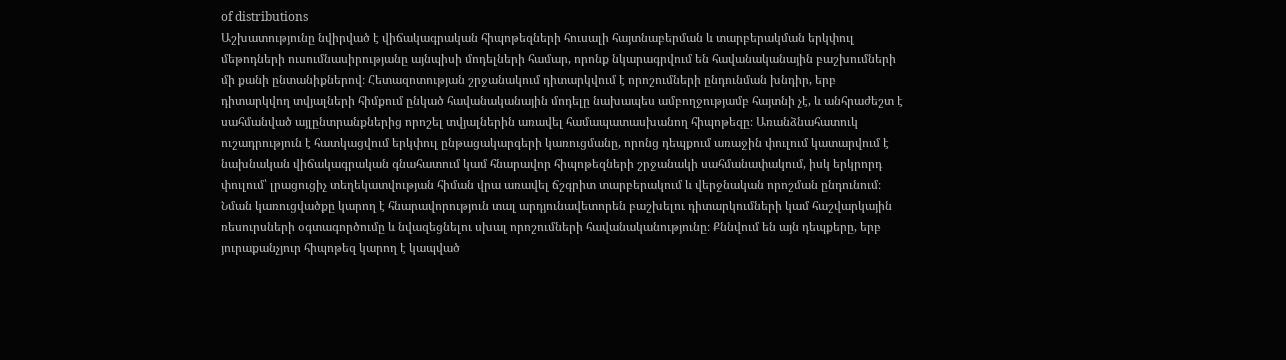of distributions
Աշխատությունը նվիրված է վիճակագրական հիպոթեզների հուսալի հայտնաբերման և տարբերակման երկփուլ մեթոդների ուսումնասիրությանը այնպիսի մոդելների համար, որոնք նկարագրվում են հավանականային բաշխումների մի քանի ընտանիքներով։ Հետազոտության շրջանակում դիտարկվում է որոշումների ընդունման խնդիր, երբ դիտարկվող տվյալների հիմքում ընկած հավանականային մոդելը նախապես ամբողջությամբ հայտնի չէ, և անհրաժեշտ է սահմանված այլընտրանքներից որոշել տվյալներին առավել համապատասխանող հիպոթեզը։ Առանձնահատուկ ուշադրություն է հատկացվում երկփուլ ընթացակարգերի կառուցմանը, որոնց դեպքում առաջին փուլում կատարվում է նախնական վիճակագրական գնահատում կամ հնարավոր հիպոթեզների շրջանակի սահմանափակում, իսկ երկրորդ փուլում՝ լրացուցիչ տեղեկատվության հիման վրա առավել ճշգրիտ տարբերակում և վերջնական որոշման ընդունում։ Նման կառուցվածքը կարող է հնարավորություն տալ արդյունավետորեն բաշխելու դիտարկումների կամ հաշվարկային ռեսուրսների օգտագործումը և նվազեցնելու սխալ որոշումների հավանականությունը։ Քննվում են այն դեպքերը, երբ յուրաքանչյուր հիպոթեզ կարող է կապված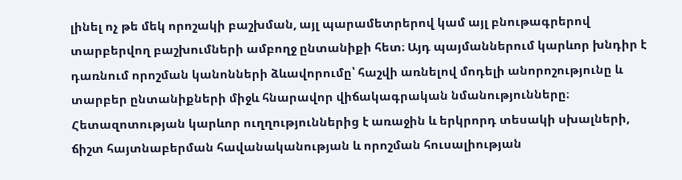լինել ոչ թե մեկ որոշակի բաշխման, այլ պարամետրերով կամ այլ բնութագրերով տարբերվող բաշխումների ամբողջ ընտանիքի հետ։ Այդ պայմաններում կարևոր խնդիր է դառնում որոշման կանոնների ձևավորումը՝ հաշվի առնելով մոդելի անորոշությունը և տարբեր ընտանիքների միջև հնարավոր վիճակագրական նմանությունները։ Հետազոտության կարևոր ուղղություններից է առաջին և երկրորդ տեսակի սխալների, ճիշտ հայտնաբերման հավանականության և որոշման հուսալիության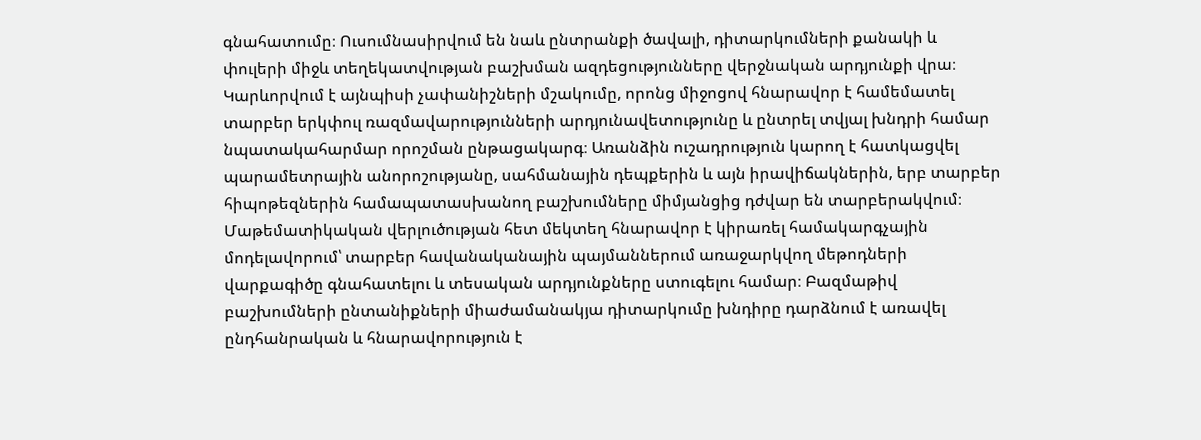գնահատումը։ Ուսումնասիրվում են նաև ընտրանքի ծավալի, դիտարկումների քանակի և փուլերի միջև տեղեկատվության բաշխման ազդեցությունները վերջնական արդյունքի վրա։ Կարևորվում է այնպիսի չափանիշների մշակումը, որոնց միջոցով հնարավոր է համեմատել տարբեր երկփուլ ռազմավարությունների արդյունավետությունը և ընտրել տվյալ խնդրի համար նպատակահարմար որոշման ընթացակարգ։ Առանձին ուշադրություն կարող է հատկացվել պարամետրային անորոշությանը, սահմանային դեպքերին և այն իրավիճակներին, երբ տարբեր հիպոթեզներին համապատասխանող բաշխումները միմյանցից դժվար են տարբերակվում։ Մաթեմատիկական վերլուծության հետ մեկտեղ հնարավոր է կիրառել համակարգչային մոդելավորում՝ տարբեր հավանականային պայմաններում առաջարկվող մեթոդների վարքագիծը գնահատելու և տեսական արդյունքները ստուգելու համար։ Բազմաթիվ բաշխումների ընտանիքների միաժամանակյա դիտարկումը խնդիրը դարձնում է առավել ընդհանրական և հնարավորություն է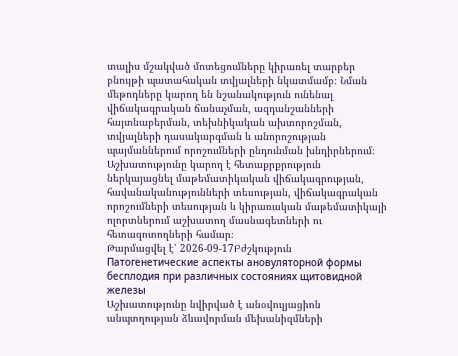տալիս մշակված մոտեցումները կիրառել տարբեր բնույթի պատահական տվյալների նկատմամբ։ Նման մեթոդները կարող են նշանակություն ունենալ վիճակագրական ճանաչման, ազդանշանների հայտնաբերման, տեխնիկական ախտորոշման, տվյալների դասակարգման և անորոշության պայմաններում որոշումների ընդունման խնդիրներում։ Աշխատությունը կարող է հետաքրքրություն ներկայացնել մաթեմատիկական վիճակագրության, հավանականությունների տեսության, վիճակագրական որոշումների տեսության և կիրառական մաթեմատիկայի ոլորտներում աշխատող մասնագետների ու հետազոտողների համար։
Թարմացվել է՝ 2026-09-17Բժշկություն
Патогенетические аспекты ановуляторной формы бесплодия при различных состояниях щитовидной железы
Աշխատությունը նվիրված է անօվուլյացիոն անպտղության ձևավորման մեխանիզմների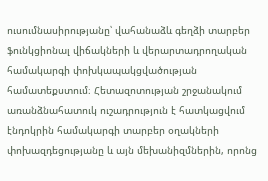ուսումնասիրությանը՝ վահանաձև գեղձի տարբեր ֆունկցիոնալ վիճակների և վերարտադրողական համակարգի փոխկապակցվածության համատեքստում։ Հետազոտության շրջանակում առանձնահատուկ ուշադրություն է հատկացվում էնդոկրին համակարգի տարբեր օղակների փոխազդեցությանը և այն մեխանիզմներին, որոնց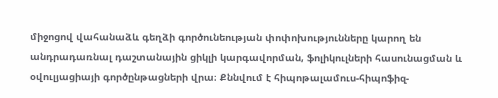միջոցով վահանաձև գեղձի գործունեության փոփոխությունները կարող են անդրադառնալ դաշտանային ցիկլի կարգավորման, ֆոլիկուլների հասունացման և օվուլյացիայի գործընթացների վրա։ Քննվում է հիպոթալամուս-հիպոֆիզ-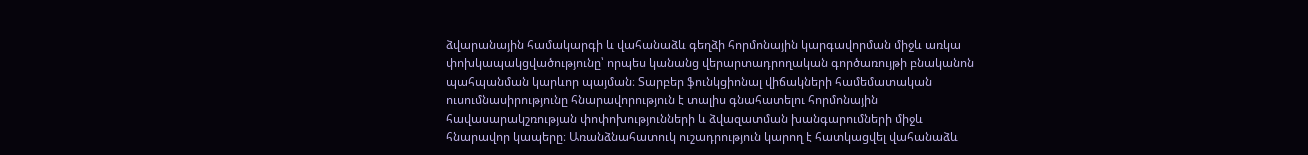ձվարանային համակարգի և վահանաձև գեղձի հորմոնային կարգավորման միջև առկա փոխկապակցվածությունը՝ որպես կանանց վերարտադրողական գործառույթի բնականոն պահպանման կարևոր պայման։ Տարբեր ֆունկցիոնալ վիճակների համեմատական ուսումնասիրությունը հնարավորություն է տալիս գնահատելու հորմոնային հավասարակշռության փոփոխությունների և ձվազատման խանգարումների միջև հնարավոր կապերը։ Առանձնահատուկ ուշադրություն կարող է հատկացվել վահանաձև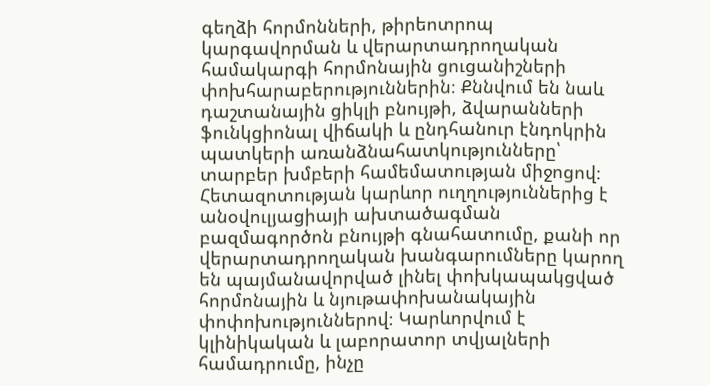գեղձի հորմոնների, թիրեոտրոպ կարգավորման և վերարտադրողական համակարգի հորմոնային ցուցանիշների փոխհարաբերություններին։ Քննվում են նաև դաշտանային ցիկլի բնույթի, ձվարանների ֆունկցիոնալ վիճակի և ընդհանուր էնդոկրին պատկերի առանձնահատկությունները՝ տարբեր խմբերի համեմատության միջոցով։ Հետազոտության կարևոր ուղղություններից է անօվուլյացիայի ախտածագման բազմագործոն բնույթի գնահատումը, քանի որ վերարտադրողական խանգարումները կարող են պայմանավորված լինել փոխկապակցված հորմոնային և նյութափոխանակային փոփոխություններով։ Կարևորվում է կլինիկական և լաբորատոր տվյալների համադրումը, ինչը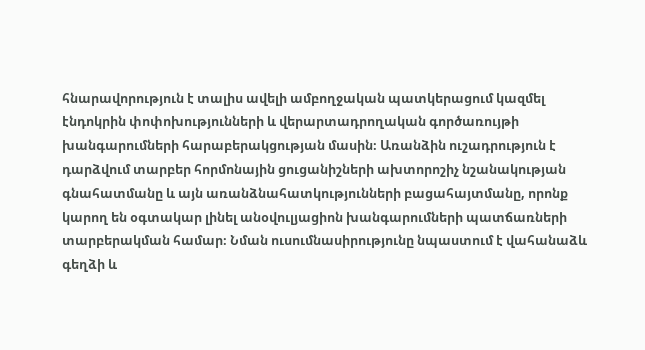հնարավորություն է տալիս ավելի ամբողջական պատկերացում կազմել էնդոկրին փոփոխությունների և վերարտադրողական գործառույթի խանգարումների հարաբերակցության մասին։ Առանձին ուշադրություն է դարձվում տարբեր հորմոնային ցուցանիշների ախտորոշիչ նշանակության գնահատմանը և այն առանձնահատկությունների բացահայտմանը, որոնք կարող են օգտակար լինել անօվուլյացիոն խանգարումների պատճառների տարբերակման համար։ Նման ուսումնասիրությունը նպաստում է վահանաձև գեղձի և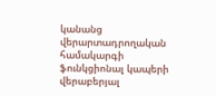կանանց վերարտադրողական համակարգի ֆունկցիոնալ կապերի վերաբերյալ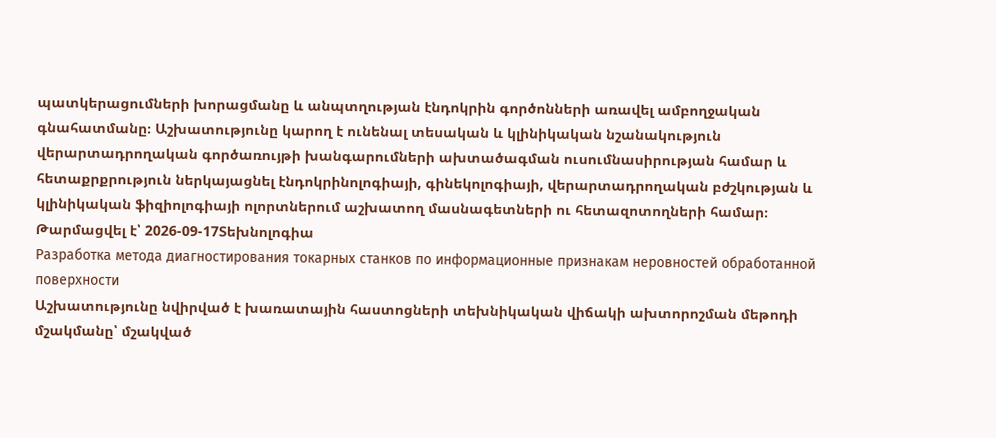պատկերացումների խորացմանը և անպտղության էնդոկրին գործոնների առավել ամբողջական գնահատմանը։ Աշխատությունը կարող է ունենալ տեսական և կլինիկական նշանակություն վերարտադրողական գործառույթի խանգարումների ախտածագման ուսումնասիրության համար և հետաքրքրություն ներկայացնել էնդոկրինոլոգիայի, գինեկոլոգիայի, վերարտադրողական բժշկության և կլինիկական ֆիզիոլոգիայի ոլորտներում աշխատող մասնագետների ու հետազոտողների համար։
Թարմացվել է՝ 2026-09-17Տեխնոլոգիա
Разработка метода диагностирования токарных станков по информационные признакам неровностей обработанной поверхности
Աշխատությունը նվիրված է խառատային հաստոցների տեխնիկական վիճակի ախտորոշման մեթոդի մշակմանը՝ մշակված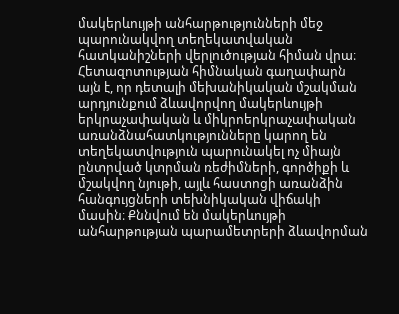մակերևույթի անհարթությունների մեջ պարունակվող տեղեկատվական հատկանիշների վերլուծության հիման վրա։ Հետազոտության հիմնական գաղափարն այն է, որ դետալի մեխանիկական մշակման արդյունքում ձևավորվող մակերևույթի երկրաչափական և միկրոերկրաչափական առանձնահատկությունները կարող են տեղեկատվություն պարունակել ոչ միայն ընտրված կտրման ռեժիմների, գործիքի և մշակվող նյութի, այլև հաստոցի առանձին հանգույցների տեխնիկական վիճակի մասին։ Քննվում են մակերևույթի անհարթության պարամետրերի ձևավորման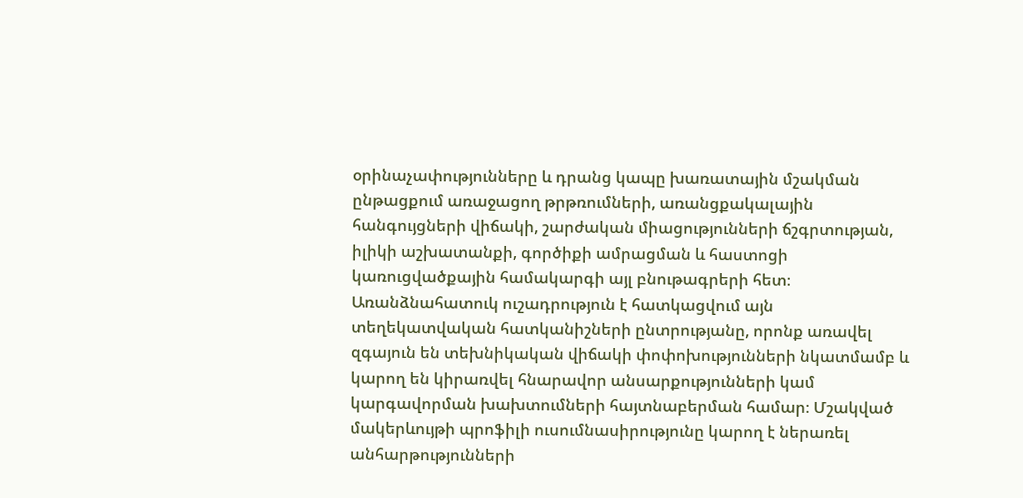օրինաչափությունները և դրանց կապը խառատային մշակման ընթացքում առաջացող թրթռումների, առանցքակալային հանգույցների վիճակի, շարժական միացությունների ճշգրտության, իլիկի աշխատանքի, գործիքի ամրացման և հաստոցի կառուցվածքային համակարգի այլ բնութագրերի հետ։ Առանձնահատուկ ուշադրություն է հատկացվում այն տեղեկատվական հատկանիշների ընտրությանը, որոնք առավել զգայուն են տեխնիկական վիճակի փոփոխությունների նկատմամբ և կարող են կիրառվել հնարավոր անսարքությունների կամ կարգավորման խախտումների հայտնաբերման համար։ Մշակված մակերևույթի պրոֆիլի ուսումնասիրությունը կարող է ներառել անհարթությունների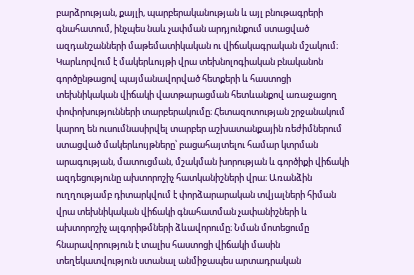բարձրության, քայլի, պարբերականության և այլ բնութագրերի գնահատում, ինչպես նաև չափման արդյունքում ստացված ազդանշանների մաթեմատիկական ու վիճակագրական մշակում։ Կարևորվում է մակերևույթի վրա տեխնոլոգիական բնականոն գործընթացով պայմանավորված հետքերի և հաստոցի տեխնիկական վիճակի վատթարացման հետևանքով առաջացող փոփոխությունների տարբերակումը։ Հետազոտության շրջանակում կարող են ուսումնասիրվել տարբեր աշխատանքային ռեժիմներում ստացված մակերևույթները՝ բացահայտելու համար կտրման արագության, մատուցման, մշակման խորության և գործիքի վիճակի ազդեցությունը ախտորոշիչ հատկանիշների վրա։ Առանձին ուղղությամբ դիտարկվում է փորձարարական տվյալների հիման վրա տեխնիկական վիճակի գնահատման չափանիշների և ախտորոշիչ ալգորիթմների ձևավորումը։ Նման մոտեցումը հնարավորություն է տալիս հաստոցի վիճակի մասին տեղեկատվություն ստանալ անմիջապես արտադրական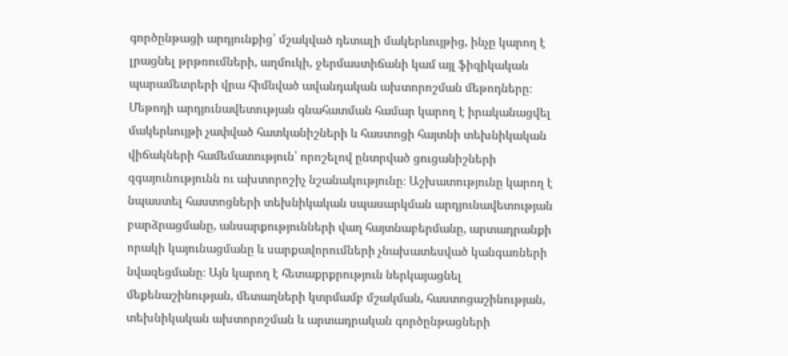գործընթացի արդյունքից՝ մշակված դետալի մակերևույթից, ինչը կարող է լրացնել թրթռումների, աղմուկի, ջերմաստիճանի կամ այլ ֆիզիկական պարամետրերի վրա հիմնված ավանդական ախտորոշման մեթոդները։ Մեթոդի արդյունավետության գնահատման համար կարող է իրականացվել մակերևույթի չափված հատկանիշների և հաստոցի հայտնի տեխնիկական վիճակների համեմատություն՝ որոշելով ընտրված ցուցանիշների զգայունությունն ու ախտորոշիչ նշանակությունը։ Աշխատությունը կարող է նպաստել հաստոցների տեխնիկական սպասարկման արդյունավետության բարձրացմանը, անսարքությունների վաղ հայտնաբերմանը, արտադրանքի որակի կայունացմանը և սարքավորումների չնախատեսված կանգառների նվազեցմանը։ Այն կարող է հետաքրքրություն ներկայացնել մեքենաշինության, մետաղների կտրմամբ մշակման, հաստոցաշինության, տեխնիկական ախտորոշման և արտադրական գործընթացների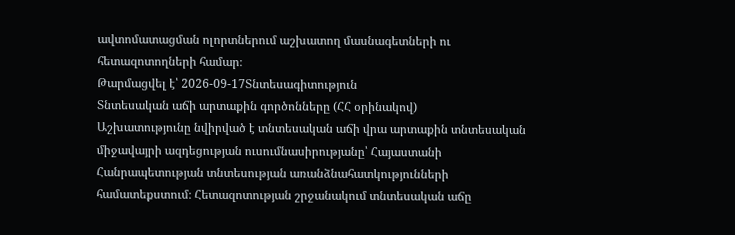ավտոմատացման ոլորտներում աշխատող մասնագետների ու հետազոտողների համար։
Թարմացվել է՝ 2026-09-17Տնտեսագիտություն
Տնտեսական աճի արտաքին գործոնները (ՀՀ օրինակով)
Աշխատությունը նվիրված է տնտեսական աճի վրա արտաքին տնտեսական միջավայրի ազդեցության ուսումնասիրությանը՝ Հայաստանի Հանրապետության տնտեսության առանձնահատկությունների համատեքստում։ Հետազոտության շրջանակում տնտեսական աճը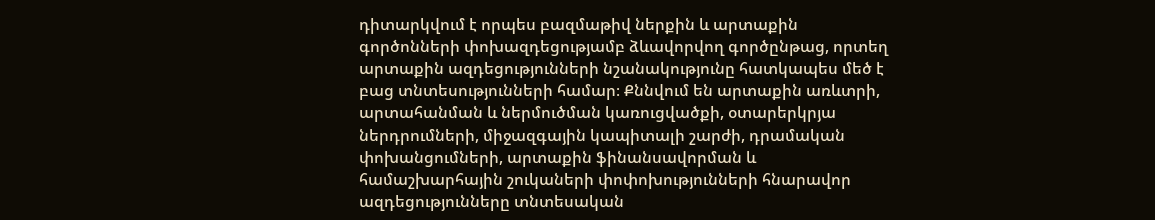դիտարկվում է որպես բազմաթիվ ներքին և արտաքին գործոնների փոխազդեցությամբ ձևավորվող գործընթաց, որտեղ արտաքին ազդեցությունների նշանակությունը հատկապես մեծ է բաց տնտեսությունների համար։ Քննվում են արտաքին առևտրի, արտահանման և ներմուծման կառուցվածքի, օտարերկրյա ներդրումների, միջազգային կապիտալի շարժի, դրամական փոխանցումների, արտաքին ֆինանսավորման և համաշխարհային շուկաների փոփոխությունների հնարավոր ազդեցությունները տնտեսական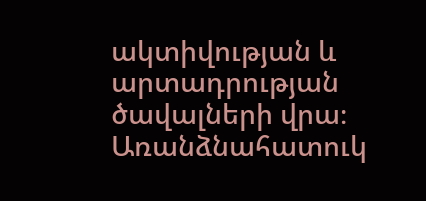ակտիվության և արտադրության ծավալների վրա։ Առանձնահատուկ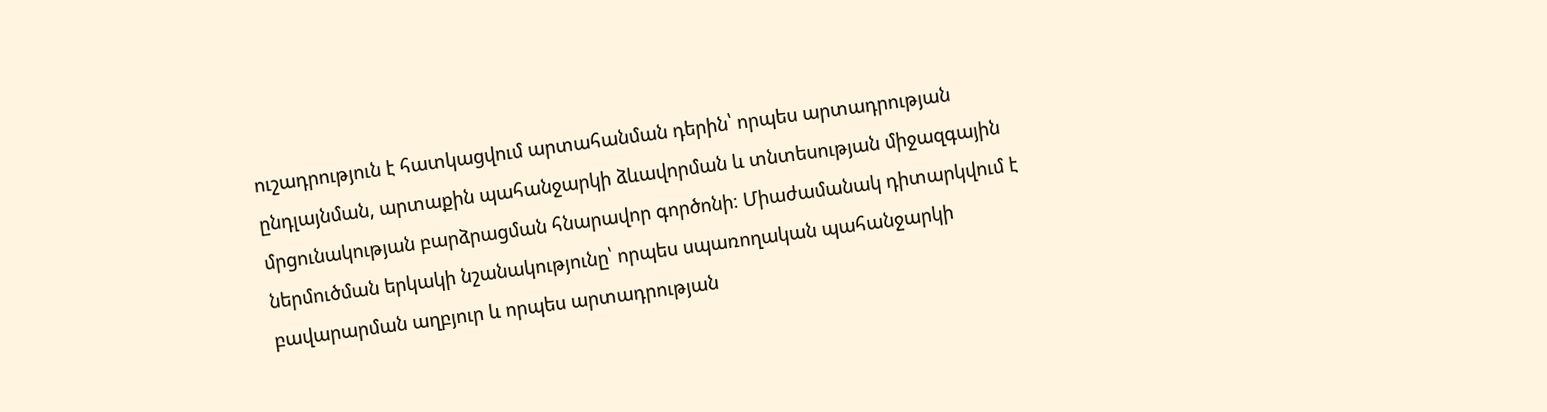ուշադրություն է հատկացվում արտահանման դերին՝ որպես արտադրության ընդլայնման, արտաքին պահանջարկի ձևավորման և տնտեսության միջազգային մրցունակության բարձրացման հնարավոր գործոնի։ Միաժամանակ դիտարկվում է ներմուծման երկակի նշանակությունը՝ որպես սպառողական պահանջարկի բավարարման աղբյուր և որպես արտադրության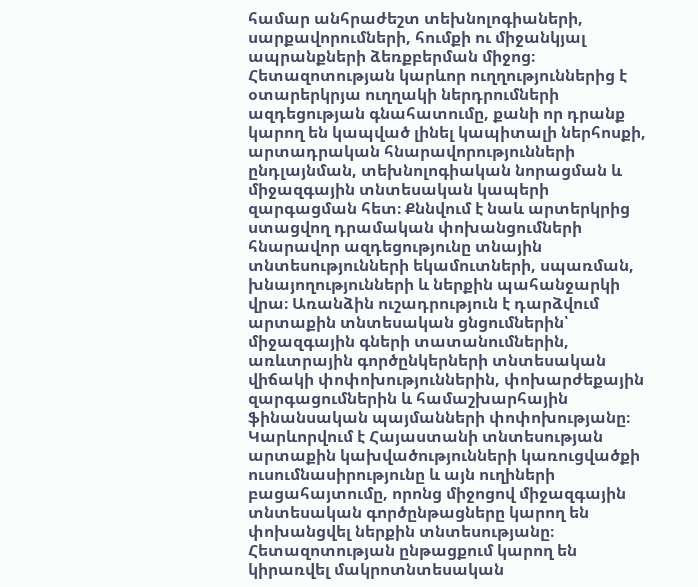համար անհրաժեշտ տեխնոլոգիաների, սարքավորումների, հումքի ու միջանկյալ ապրանքների ձեռքբերման միջոց։ Հետազոտության կարևոր ուղղություններից է օտարերկրյա ուղղակի ներդրումների ազդեցության գնահատումը, քանի որ դրանք կարող են կապված լինել կապիտալի ներհոսքի, արտադրական հնարավորությունների ընդլայնման, տեխնոլոգիական նորացման և միջազգային տնտեսական կապերի զարգացման հետ։ Քննվում է նաև արտերկրից ստացվող դրամական փոխանցումների հնարավոր ազդեցությունը տնային տնտեսությունների եկամուտների, սպառման, խնայողությունների և ներքին պահանջարկի վրա։ Առանձին ուշադրություն է դարձվում արտաքին տնտեսական ցնցումներին՝ միջազգային գների տատանումներին, առևտրային գործընկերների տնտեսական վիճակի փոփոխություններին, փոխարժեքային զարգացումներին և համաշխարհային ֆինանսական պայմանների փոփոխությանը։ Կարևորվում է Հայաստանի տնտեսության արտաքին կախվածությունների կառուցվածքի ուսումնասիրությունը և այն ուղիների բացահայտումը, որոնց միջոցով միջազգային տնտեսական գործընթացները կարող են փոխանցվել ներքին տնտեսությանը։ Հետազոտության ընթացքում կարող են կիրառվել մակրոտնտեսական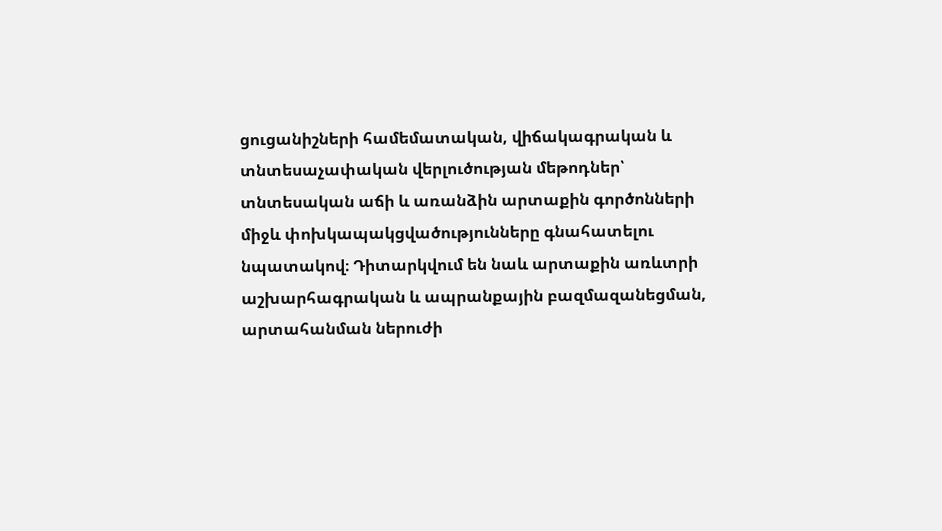ցուցանիշների համեմատական, վիճակագրական և տնտեսաչափական վերլուծության մեթոդներ՝ տնտեսական աճի և առանձին արտաքին գործոնների միջև փոխկապակցվածությունները գնահատելու նպատակով։ Դիտարկվում են նաև արտաքին առևտրի աշխարհագրական և ապրանքային բազմազանեցման, արտահանման ներուժի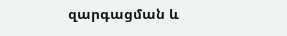զարգացման և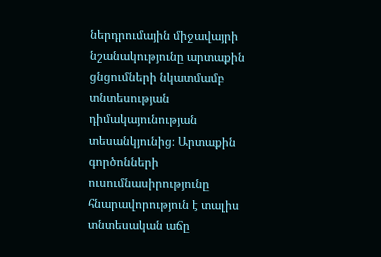ներդրումային միջավայրի նշանակությունը արտաքին ցնցումների նկատմամբ տնտեսության դիմակայունության տեսանկյունից։ Արտաքին գործոնների ուսումնասիրությունը հնարավորություն է տալիս տնտեսական աճը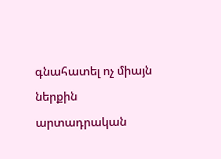գնահատել ոչ միայն ներքին արտադրական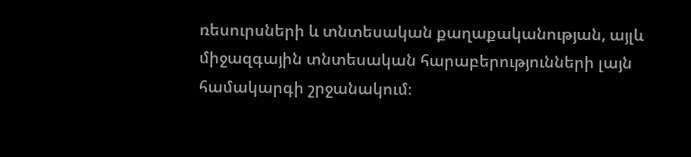ռեսուրսների և տնտեսական քաղաքականության, այլև միջազգային տնտեսական հարաբերությունների լայն համակարգի շրջանակում։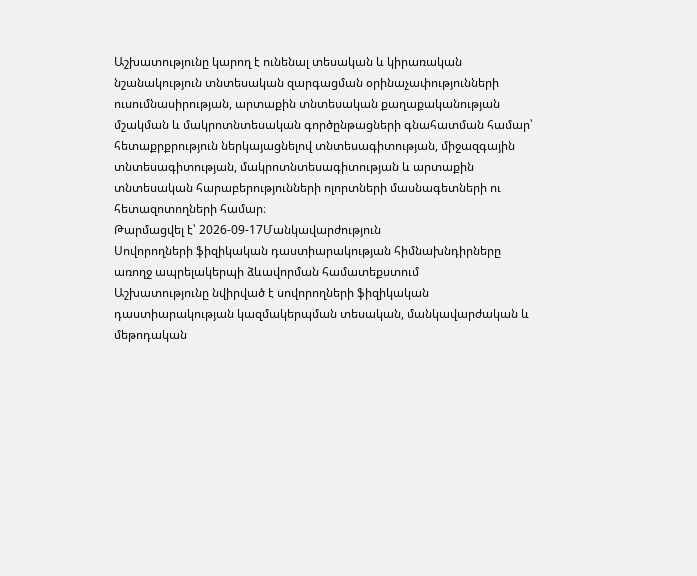Աշխատությունը կարող է ունենալ տեսական և կիրառական նշանակություն տնտեսական զարգացման օրինաչափությունների ուսումնասիրության, արտաքին տնտեսական քաղաքականության մշակման և մակրոտնտեսական գործընթացների գնահատման համար՝ հետաքրքրություն ներկայացնելով տնտեսագիտության, միջազգային տնտեսագիտության, մակրոտնտեսագիտության և արտաքին տնտեսական հարաբերությունների ոլորտների մասնագետների ու հետազոտողների համար։
Թարմացվել է՝ 2026-09-17Մանկավարժություն
Սովորողների ֆիզիկական դաստիարակության հիմնախնդիրները առողջ ապրելակերպի ձևավորման համատեքստում
Աշխատությունը նվիրված է սովորողների ֆիզիկական դաստիարակության կազմակերպման տեսական, մանկավարժական և մեթոդական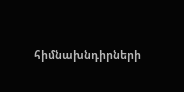հիմնախնդիրների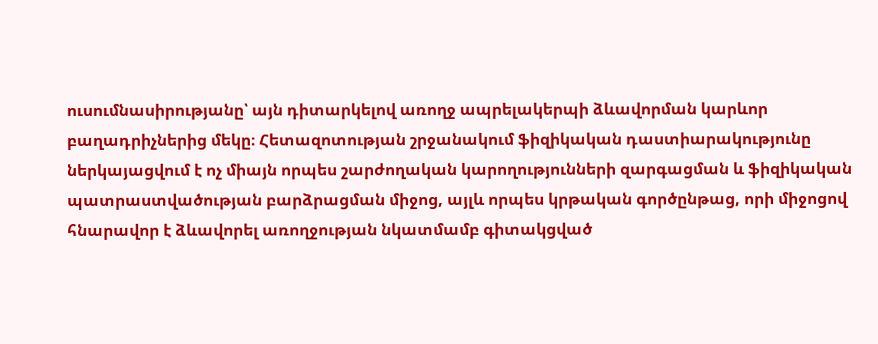ուսումնասիրությանը՝ այն դիտարկելով առողջ ապրելակերպի ձևավորման կարևոր բաղադրիչներից մեկը։ Հետազոտության շրջանակում ֆիզիկական դաստիարակությունը ներկայացվում է ոչ միայն որպես շարժողական կարողությունների զարգացման և ֆիզիկական պատրաստվածության բարձրացման միջոց, այլև որպես կրթական գործընթաց, որի միջոցով հնարավոր է ձևավորել առողջության նկատմամբ գիտակցված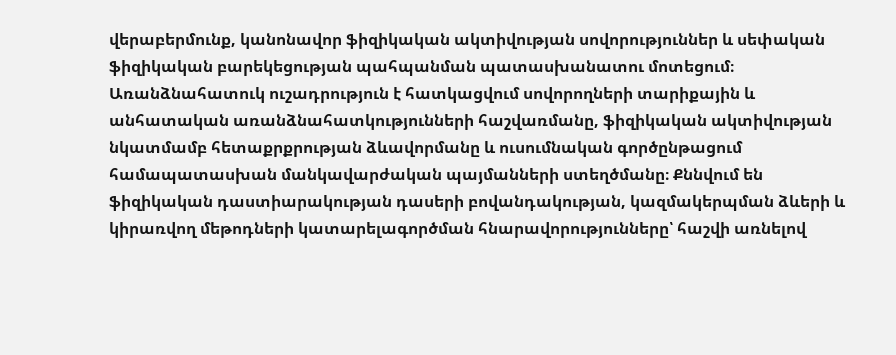վերաբերմունք, կանոնավոր ֆիզիկական ակտիվության սովորություններ և սեփական ֆիզիկական բարեկեցության պահպանման պատասխանատու մոտեցում։ Առանձնահատուկ ուշադրություն է հատկացվում սովորողների տարիքային և անհատական առանձնահատկությունների հաշվառմանը, ֆիզիկական ակտիվության նկատմամբ հետաքրքրության ձևավորմանը և ուսումնական գործընթացում համապատասխան մանկավարժական պայմանների ստեղծմանը։ Քննվում են ֆիզիկական դաստիարակության դասերի բովանդակության, կազմակերպման ձևերի և կիրառվող մեթոդների կատարելագործման հնարավորությունները՝ հաշվի առնելով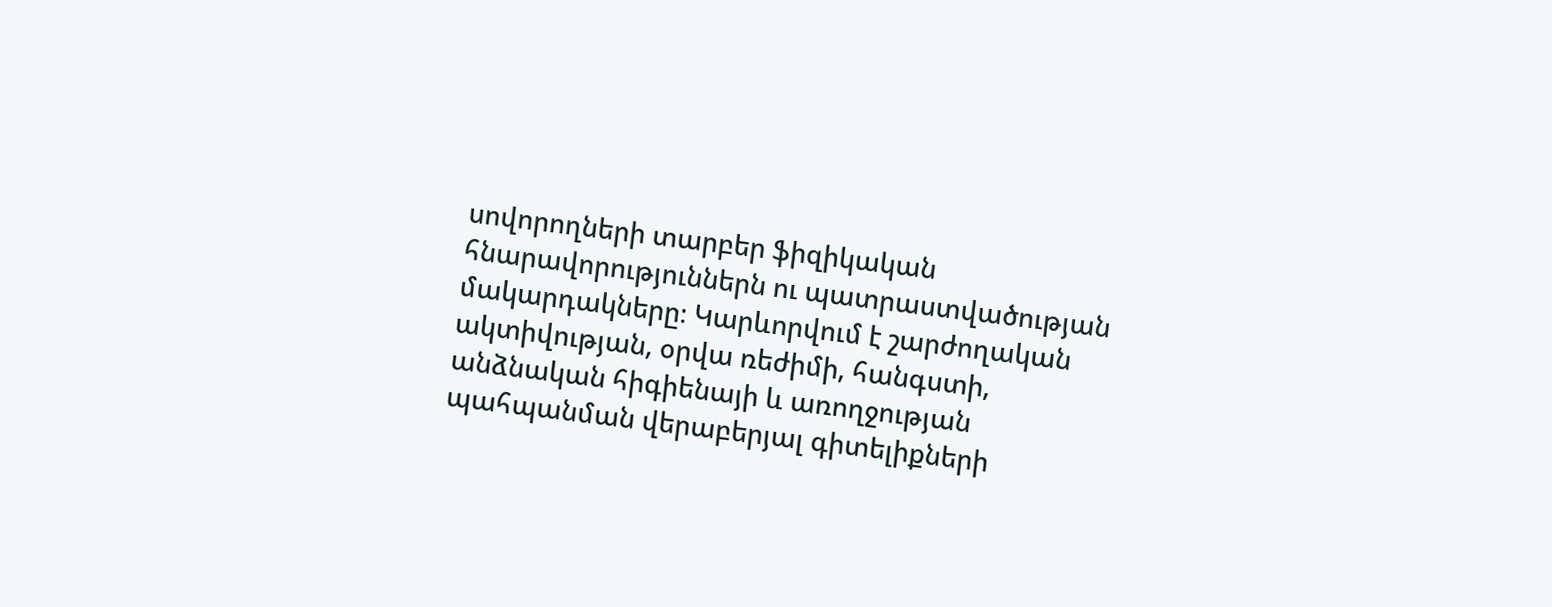սովորողների տարբեր ֆիզիկական հնարավորություններն ու պատրաստվածության մակարդակները։ Կարևորվում է շարժողական ակտիվության, օրվա ռեժիմի, հանգստի, անձնական հիգիենայի և առողջության պահպանման վերաբերյալ գիտելիքների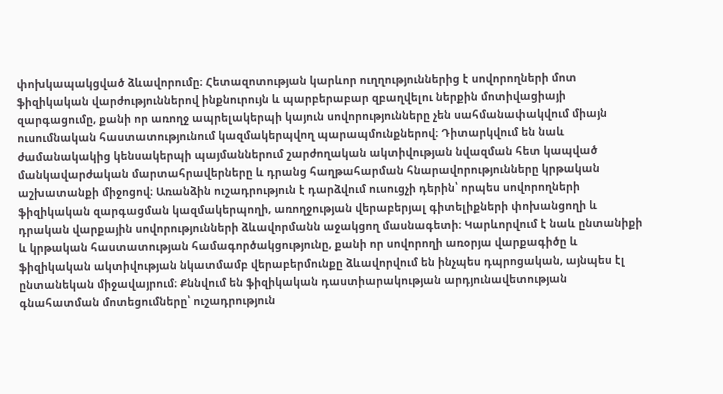փոխկապակցված ձևավորումը։ Հետազոտության կարևոր ուղղություններից է սովորողների մոտ ֆիզիկական վարժություններով ինքնուրույն և պարբերաբար զբաղվելու ներքին մոտիվացիայի զարգացումը, քանի որ առողջ ապրելակերպի կայուն սովորությունները չեն սահմանափակվում միայն ուսումնական հաստատությունում կազմակերպվող պարապմունքներով։ Դիտարկվում են նաև ժամանակակից կենսակերպի պայմաններում շարժողական ակտիվության նվազման հետ կապված մանկավարժական մարտահրավերները և դրանց հաղթահարման հնարավորությունները կրթական աշխատանքի միջոցով։ Առանձին ուշադրություն է դարձվում ուսուցչի դերին՝ որպես սովորողների ֆիզիկական զարգացման կազմակերպողի, առողջության վերաբերյալ գիտելիքների փոխանցողի և դրական վարքային սովորությունների ձևավորմանն աջակցող մասնագետի։ Կարևորվում է նաև ընտանիքի և կրթական հաստատության համագործակցությունը, քանի որ սովորողի առօրյա վարքագիծը և ֆիզիկական ակտիվության նկատմամբ վերաբերմունքը ձևավորվում են ինչպես դպրոցական, այնպես էլ ընտանեկան միջավայրում։ Քննվում են ֆիզիկական դաստիարակության արդյունավետության գնահատման մոտեցումները՝ ուշադրություն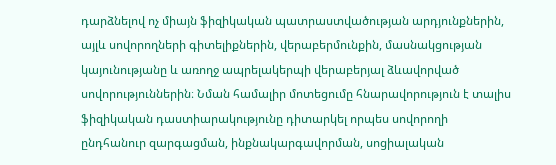դարձնելով ոչ միայն ֆիզիկական պատրաստվածության արդյունքներին, այլև սովորողների գիտելիքներին, վերաբերմունքին, մասնակցության կայունությանը և առողջ ապրելակերպի վերաբերյալ ձևավորված սովորություններին։ Նման համալիր մոտեցումը հնարավորություն է տալիս ֆիզիկական դաստիարակությունը դիտարկել որպես սովորողի ընդհանուր զարգացման, ինքնակարգավորման, սոցիալական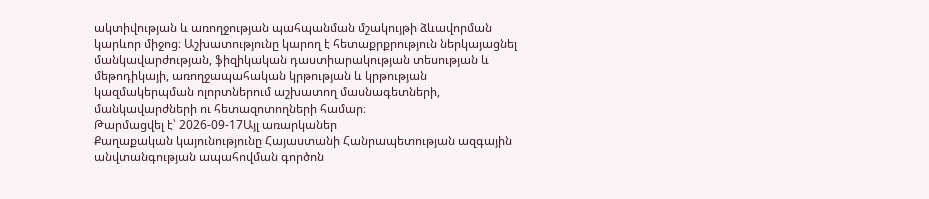ակտիվության և առողջության պահպանման մշակույթի ձևավորման կարևոր միջոց։ Աշխատությունը կարող է հետաքրքրություն ներկայացնել մանկավարժության, ֆիզիկական դաստիարակության տեսության և մեթոդիկայի, առողջապահական կրթության և կրթության կազմակերպման ոլորտներում աշխատող մասնագետների, մանկավարժների ու հետազոտողների համար։
Թարմացվել է՝ 2026-09-17Այլ առարկաներ
Քաղաքական կայունությունը Հայաստանի Հանրապետության ազգային անվտանգության ապահովման գործոն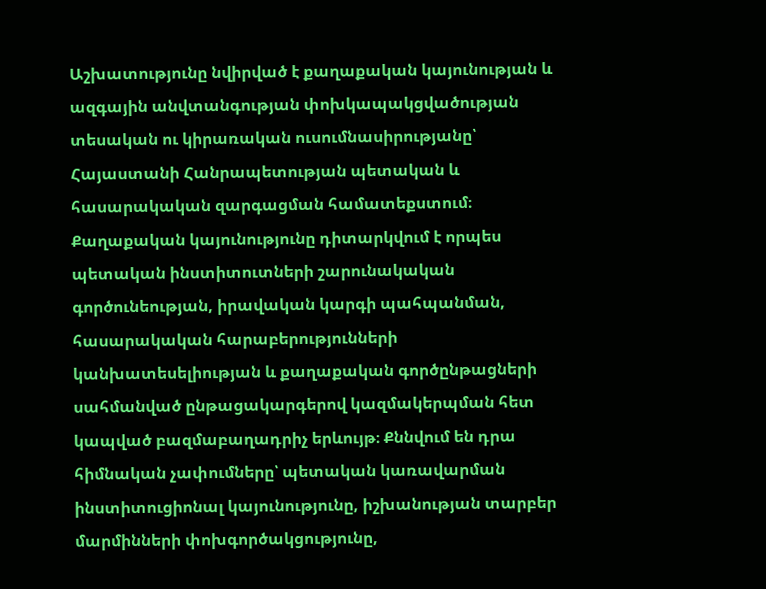Աշխատությունը նվիրված է քաղաքական կայունության և ազգային անվտանգության փոխկապակցվածության տեսական ու կիրառական ուսումնասիրությանը՝ Հայաստանի Հանրապետության պետական և հասարակական զարգացման համատեքստում։ Քաղաքական կայունությունը դիտարկվում է որպես պետական ինստիտուտների շարունակական գործունեության, իրավական կարգի պահպանման, հասարակական հարաբերությունների կանխատեսելիության և քաղաքական գործընթացների սահմանված ընթացակարգերով կազմակերպման հետ կապված բազմաբաղադրիչ երևույթ։ Քննվում են դրա հիմնական չափումները՝ պետական կառավարման ինստիտուցիոնալ կայունությունը, իշխանության տարբեր մարմինների փոխգործակցությունը,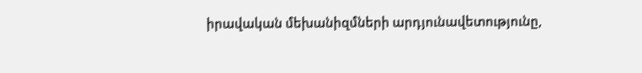իրավական մեխանիզմների արդյունավետությունը,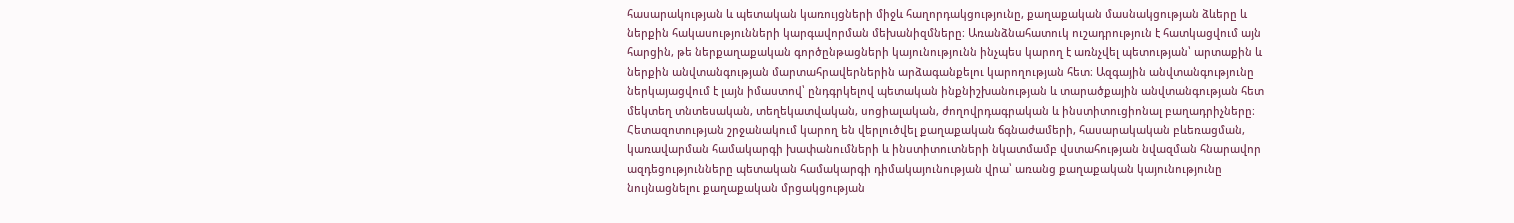հասարակության և պետական կառույցների միջև հաղորդակցությունը, քաղաքական մասնակցության ձևերը և ներքին հակասությունների կարգավորման մեխանիզմները։ Առանձնահատուկ ուշադրություն է հատկացվում այն հարցին, թե ներքաղաքական գործընթացների կայունությունն ինչպես կարող է առնչվել պետության՝ արտաքին և ներքին անվտանգության մարտահրավերներին արձագանքելու կարողության հետ։ Ազգային անվտանգությունը ներկայացվում է լայն իմաստով՝ ընդգրկելով պետական ինքնիշխանության և տարածքային անվտանգության հետ մեկտեղ տնտեսական, տեղեկատվական, սոցիալական, ժողովրդագրական և ինստիտուցիոնալ բաղադրիչները։ Հետազոտության շրջանակում կարող են վերլուծվել քաղաքական ճգնաժամերի, հասարակական բևեռացման, կառավարման համակարգի խափանումների և ինստիտուտների նկատմամբ վստահության նվազման հնարավոր ազդեցությունները պետական համակարգի դիմակայունության վրա՝ առանց քաղաքական կայունությունը նույնացնելու քաղաքական մրցակցության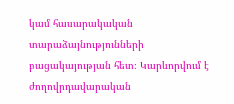կամ հասարակական տարաձայնությունների բացակայության հետ։ Կարևորվում է ժողովրդավարական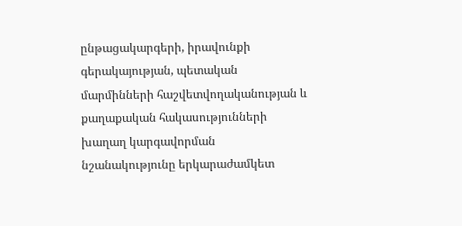ընթացակարգերի, իրավունքի գերակայության, պետական մարմինների հաշվետվողականության և քաղաքական հակասությունների խաղաղ կարգավորման նշանակությունը երկարաժամկետ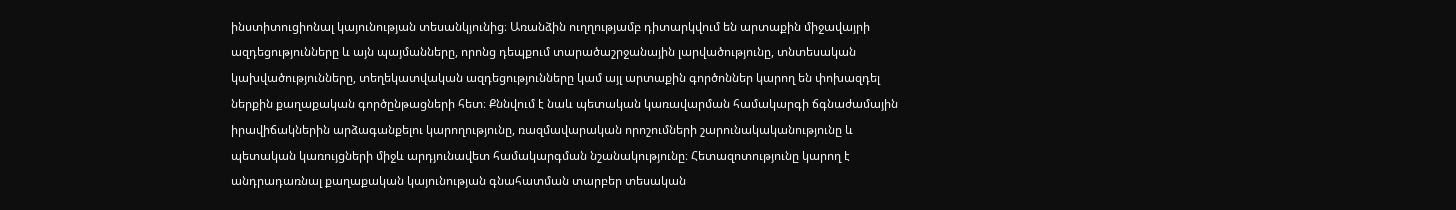ինստիտուցիոնալ կայունության տեսանկյունից։ Առանձին ուղղությամբ դիտարկվում են արտաքին միջավայրի ազդեցությունները և այն պայմանները, որոնց դեպքում տարածաշրջանային լարվածությունը, տնտեսական կախվածությունները, տեղեկատվական ազդեցությունները կամ այլ արտաքին գործոններ կարող են փոխազդել ներքին քաղաքական գործընթացների հետ։ Քննվում է նաև պետական կառավարման համակարգի ճգնաժամային իրավիճակներին արձագանքելու կարողությունը, ռազմավարական որոշումների շարունակականությունը և պետական կառույցների միջև արդյունավետ համակարգման նշանակությունը։ Հետազոտությունը կարող է անդրադառնալ քաղաքական կայունության գնահատման տարբեր տեսական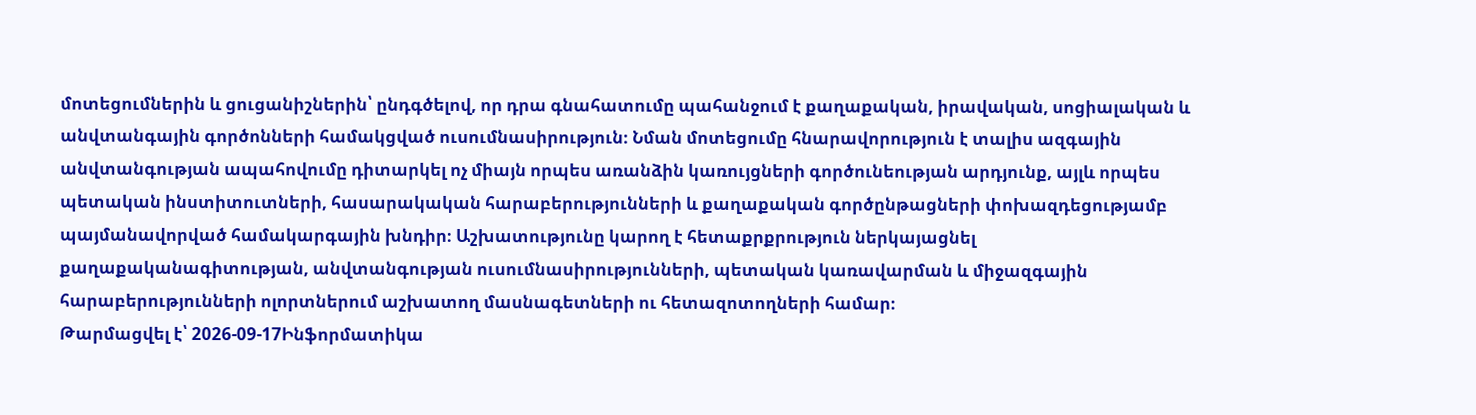մոտեցումներին և ցուցանիշներին՝ ընդգծելով, որ դրա գնահատումը պահանջում է քաղաքական, իրավական, սոցիալական և անվտանգային գործոնների համակցված ուսումնասիրություն։ Նման մոտեցումը հնարավորություն է տալիս ազգային անվտանգության ապահովումը դիտարկել ոչ միայն որպես առանձին կառույցների գործունեության արդյունք, այլև որպես պետական ինստիտուտների, հասարակական հարաբերությունների և քաղաքական գործընթացների փոխազդեցությամբ պայմանավորված համակարգային խնդիր։ Աշխատությունը կարող է հետաքրքրություն ներկայացնել քաղաքականագիտության, անվտանգության ուսումնասիրությունների, պետական կառավարման և միջազգային հարաբերությունների ոլորտներում աշխատող մասնագետների ու հետազոտողների համար։
Թարմացվել է՝ 2026-09-17Ինֆորմատիկա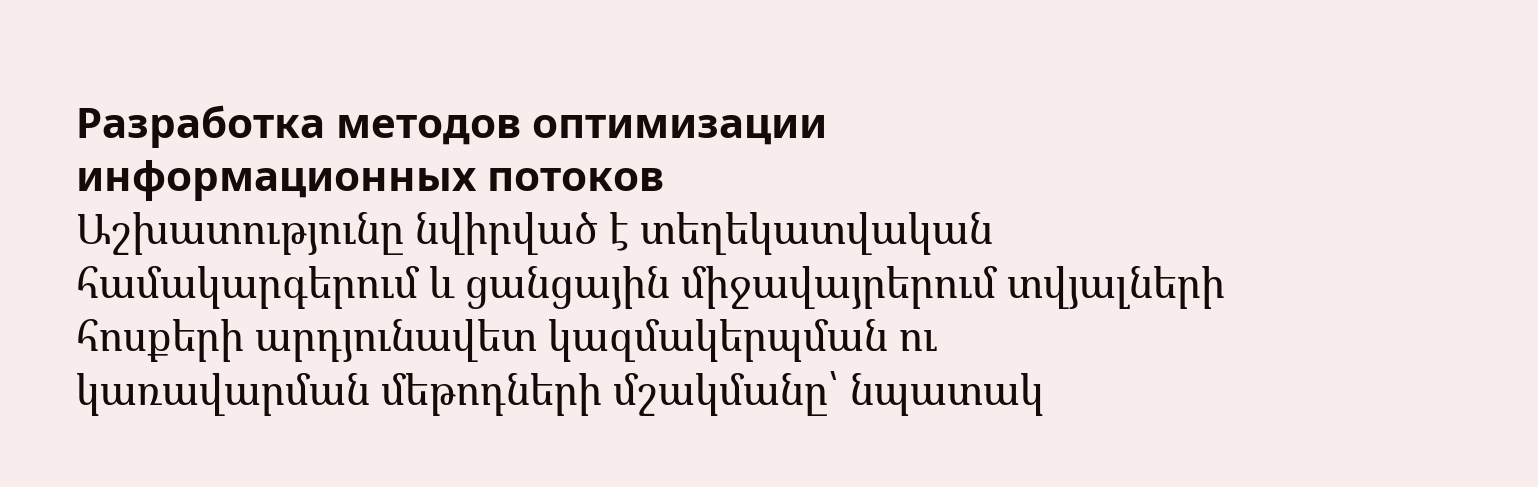Разработка методов оптимизации информационных потоков
Աշխատությունը նվիրված է տեղեկատվական համակարգերում և ցանցային միջավայրերում տվյալների հոսքերի արդյունավետ կազմակերպման ու կառավարման մեթոդների մշակմանը՝ նպատակ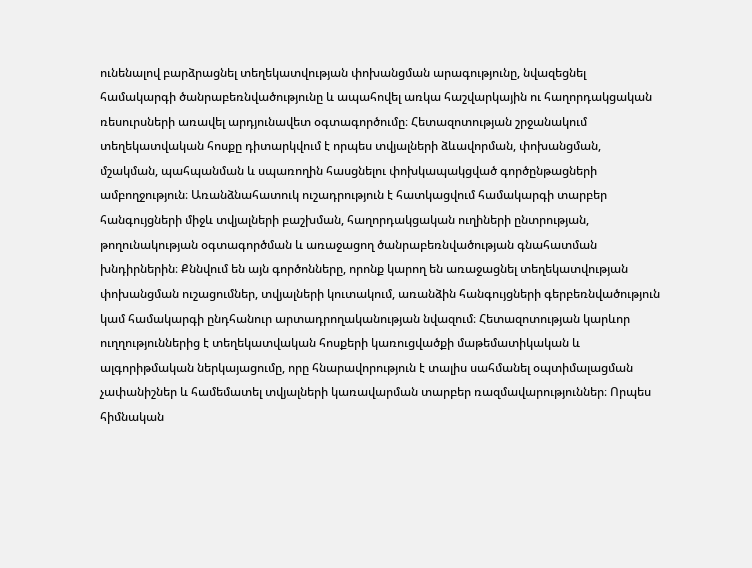ունենալով բարձրացնել տեղեկատվության փոխանցման արագությունը, նվազեցնել համակարգի ծանրաբեռնվածությունը և ապահովել առկա հաշվարկային ու հաղորդակցական ռեսուրսների առավել արդյունավետ օգտագործումը։ Հետազոտության շրջանակում տեղեկատվական հոսքը դիտարկվում է որպես տվյալների ձևավորման, փոխանցման, մշակման, պահպանման և սպառողին հասցնելու փոխկապակցված գործընթացների ամբողջություն։ Առանձնահատուկ ուշադրություն է հատկացվում համակարգի տարբեր հանգույցների միջև տվյալների բաշխման, հաղորդակցական ուղիների ընտրության, թողունակության օգտագործման և առաջացող ծանրաբեռնվածության գնահատման խնդիրներին։ Քննվում են այն գործոնները, որոնք կարող են առաջացնել տեղեկատվության փոխանցման ուշացումներ, տվյալների կուտակում, առանձին հանգույցների գերբեռնվածություն կամ համակարգի ընդհանուր արտադրողականության նվազում։ Հետազոտության կարևոր ուղղություններից է տեղեկատվական հոսքերի կառուցվածքի մաթեմատիկական և ալգորիթմական ներկայացումը, որը հնարավորություն է տալիս սահմանել օպտիմալացման չափանիշներ և համեմատել տվյալների կառավարման տարբեր ռազմավարություններ։ Որպես հիմնական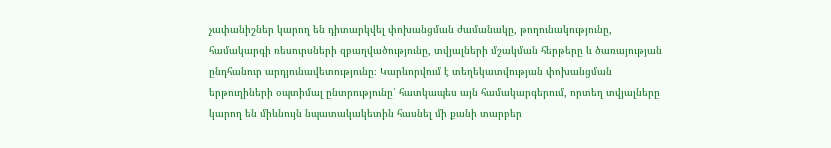չափանիշներ կարող են դիտարկվել փոխանցման ժամանակը, թողունակությունը, համակարգի ռեսուրսների զբաղվածությունը, տվյալների մշակման հերթերը և ծառայության ընդհանուր արդյունավետությունը։ Կարևորվում է տեղեկատվության փոխանցման երթուղիների օպտիմալ ընտրությունը՝ հատկապես այն համակարգերում, որտեղ տվյալները կարող են միևնույն նպատակակետին հասնել մի քանի տարբեր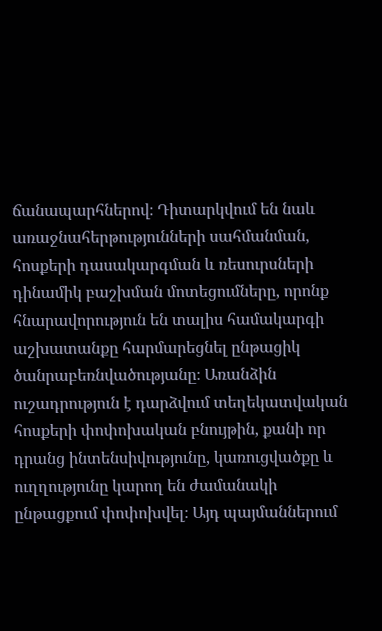ճանապարհներով։ Դիտարկվում են նաև առաջնահերթությունների սահմանման, հոսքերի դասակարգման և ռեսուրսների դինամիկ բաշխման մոտեցումները, որոնք հնարավորություն են տալիս համակարգի աշխատանքը հարմարեցնել ընթացիկ ծանրաբեռնվածությանը։ Առանձին ուշադրություն է դարձվում տեղեկատվական հոսքերի փոփոխական բնույթին, քանի որ դրանց ինտենսիվությունը, կառուցվածքը և ուղղությունը կարող են ժամանակի ընթացքում փոփոխվել։ Այդ պայմաններում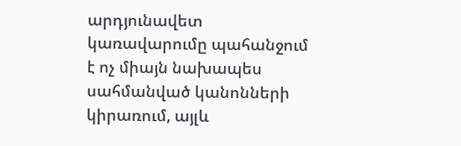արդյունավետ կառավարումը պահանջում է ոչ միայն նախապես սահմանված կանոնների կիրառում, այլև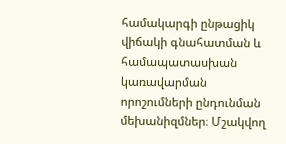համակարգի ընթացիկ վիճակի գնահատման և համապատասխան կառավարման որոշումների ընդունման մեխանիզմներ։ Մշակվող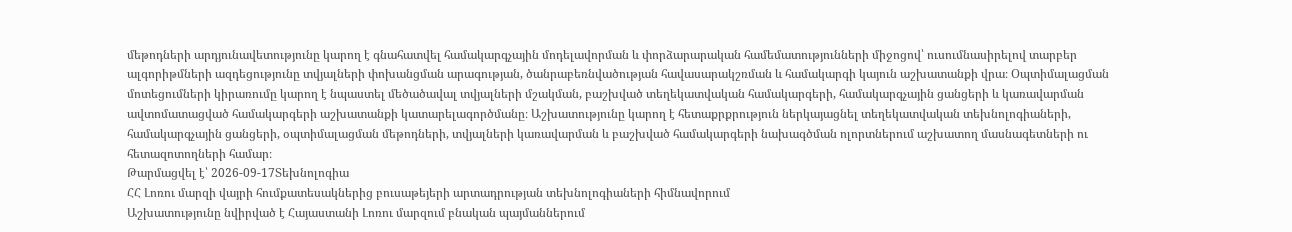մեթոդների արդյունավետությունը կարող է գնահատվել համակարգչային մոդելավորման և փորձարարական համեմատությունների միջոցով՝ ուսումնասիրելով տարբեր ալգորիթմների ազդեցությունը տվյալների փոխանցման արագության, ծանրաբեռնվածության հավասարակշռման և համակարգի կայուն աշխատանքի վրա։ Օպտիմալացման մոտեցումների կիրառումը կարող է նպաստել մեծածավալ տվյալների մշակման, բաշխված տեղեկատվական համակարգերի, համակարգչային ցանցերի և կառավարման ավտոմատացված համակարգերի աշխատանքի կատարելագործմանը։ Աշխատությունը կարող է հետաքրքրություն ներկայացնել տեղեկատվական տեխնոլոգիաների, համակարգչային ցանցերի, օպտիմալացման մեթոդների, տվյալների կառավարման և բաշխված համակարգերի նախագծման ոլորտներում աշխատող մասնագետների ու հետազոտողների համար։
Թարմացվել է՝ 2026-09-17Տեխնոլոգիա
ՀՀ Լոռու մարզի վայրի հումքատեսակներից բուսաթեյերի արտադրության տեխնոլոգիաների հիմնավորում
Աշխատությունը նվիրված է Հայաստանի Լոռու մարզում բնական պայմաններում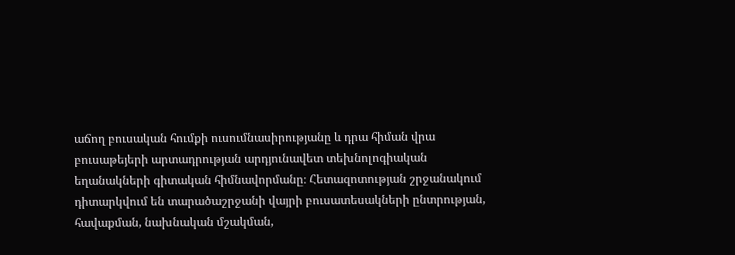աճող բուսական հումքի ուսումնասիրությանը և դրա հիման վրա բուսաթեյերի արտադրության արդյունավետ տեխնոլոգիական եղանակների գիտական հիմնավորմանը։ Հետազոտության շրջանակում դիտարկվում են տարածաշրջանի վայրի բուսատեսակների ընտրության, հավաքման, նախնական մշակման,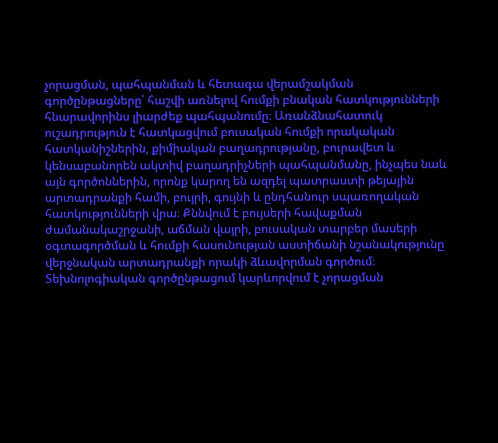չորացման, պահպանման և հետագա վերամշակման գործընթացները՝ հաշվի առնելով հումքի բնական հատկությունների հնարավորինս լիարժեք պահպանումը։ Առանձնահատուկ ուշադրություն է հատկացվում բուսական հումքի որակական հատկանիշներին, քիմիական բաղադրությանը, բուրավետ և կենսաբանորեն ակտիվ բաղադրիչների պահպանմանը, ինչպես նաև այն գործոններին, որոնք կարող են ազդել պատրաստի թեյային արտադրանքի համի, բույրի, գույնի և ընդհանուր սպառողական հատկությունների վրա։ Քննվում է բույսերի հավաքման ժամանակաշրջանի, աճման վայրի, բուսական տարբեր մասերի օգտագործման և հումքի հասունության աստիճանի նշանակությունը վերջնական արտադրանքի որակի ձևավորման գործում։ Տեխնոլոգիական գործընթացում կարևորվում է չորացման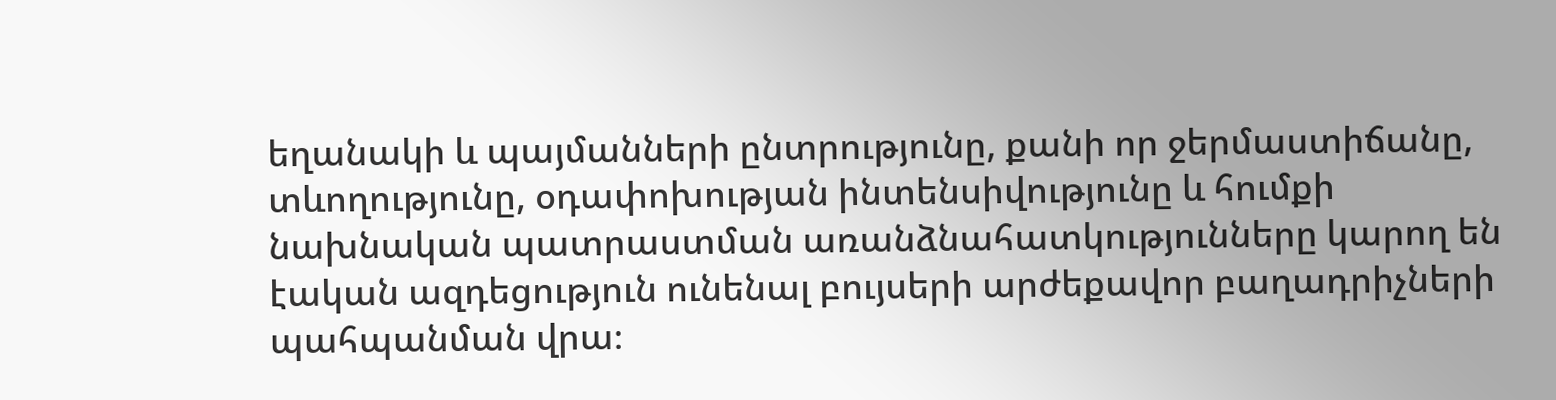եղանակի և պայմանների ընտրությունը, քանի որ ջերմաստիճանը, տևողությունը, օդափոխության ինտենսիվությունը և հումքի նախնական պատրաստման առանձնահատկությունները կարող են էական ազդեցություն ունենալ բույսերի արժեքավոր բաղադրիչների պահպանման վրա։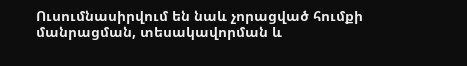Ուսումնասիրվում են նաև չորացված հումքի մանրացման, տեսակավորման և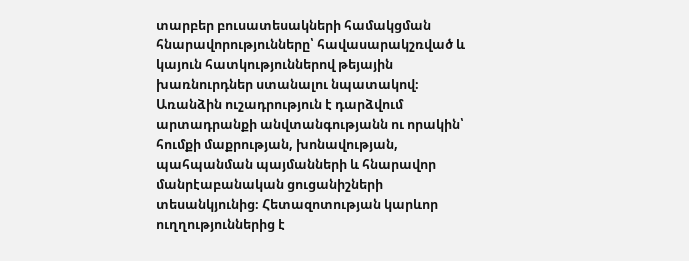տարբեր բուսատեսակների համակցման հնարավորությունները՝ հավասարակշռված և կայուն հատկություններով թեյային խառնուրդներ ստանալու նպատակով։ Առանձին ուշադրություն է դարձվում արտադրանքի անվտանգությանն ու որակին՝ հումքի մաքրության, խոնավության, պահպանման պայմանների և հնարավոր մանրէաբանական ցուցանիշների տեսանկյունից։ Հետազոտության կարևոր ուղղություններից է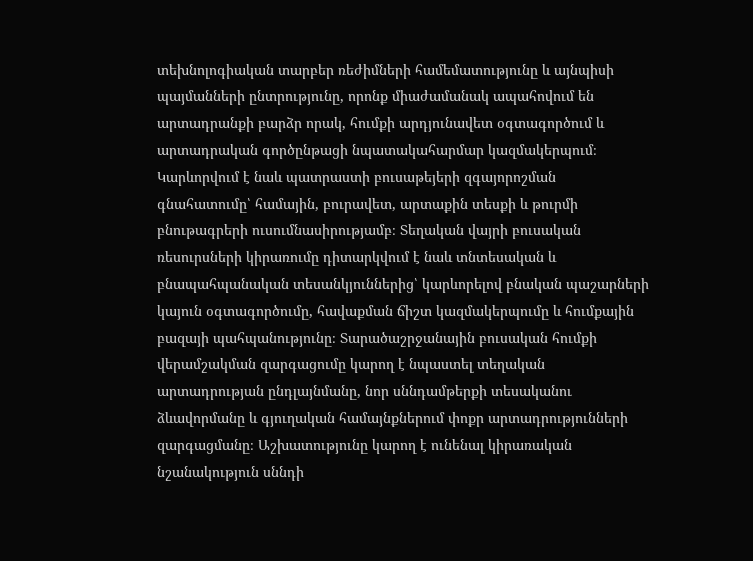տեխնոլոգիական տարբեր ռեժիմների համեմատությունը և այնպիսի պայմանների ընտրությունը, որոնք միաժամանակ ապահովում են արտադրանքի բարձր որակ, հումքի արդյունավետ օգտագործում և արտադրական գործընթացի նպատակահարմար կազմակերպում։ Կարևորվում է նաև պատրաստի բուսաթեյերի զգայորոշման գնահատումը՝ համային, բուրավետ, արտաքին տեսքի և թուրմի բնութագրերի ուսումնասիրությամբ։ Տեղական վայրի բուսական ռեսուրսների կիրառումը դիտարկվում է նաև տնտեսական և բնապահպանական տեսանկյուններից՝ կարևորելով բնական պաշարների կայուն օգտագործումը, հավաքման ճիշտ կազմակերպումը և հումքային բազայի պահպանությունը։ Տարածաշրջանային բուսական հումքի վերամշակման զարգացումը կարող է նպաստել տեղական արտադրության ընդլայնմանը, նոր սննդամթերքի տեսականու ձևավորմանը և գյուղական համայնքներում փոքր արտադրությունների զարգացմանը։ Աշխատությունը կարող է ունենալ կիրառական նշանակություն սննդի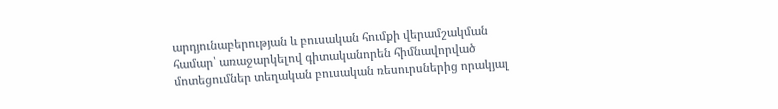արդյունաբերության և բուսական հումքի վերամշակման համար՝ առաջարկելով գիտականորեն հիմնավորված մոտեցումներ տեղական բուսական ռեսուրսներից որակյալ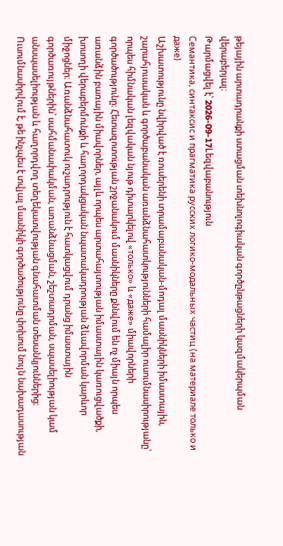թեյային արտադրանքի ստացման տեխնոլոգիական գործընթացների կազմակերպման վերաբերյալ։
Թարմացվել է՝ 2026-09-17Lեզվաբանություն
Семантика, синтаксис и прагматика русских логико-модальных частиц (на материале только и даже)
Աշխատությունը նվիրված է ռուսերենի տրամաբանական-մոդալ մասնիկների իմաստային, շարահյուսական և գործաբանական առանձնահատկությունների համալիր ուսումնասիրությանը՝ որպես հիմնական լեզվական նյութ դիտարկելով «только» և «даже» միավորների գործածությունը։ Հետազոտության շրջանակում մասնիկները քննվում են ոչ միայն որպես առանձին բառային միավորներ, այլև որպես արտահայտության իմաստային կառուցվածքի, խոսողի վերաբերմունքի և հաղորդակցական նպատակադրության ձևավորման կարևոր միջոցներ։ Առանձնահատուկ ուշադրություն է հատկացվում դրանց իմաստային գործառույթներին՝ սահմանափակման, առանձնացման, շեշտադրման, սպասելիության կամ անսպասելիության և հաղորդվող տեղեկատվության գնահատման տեսանկյուններից։ Ուսումնասիրվում է, թե ինչպես է տվյալ մասնիկի գործածությունը փոխում նույն նախադասության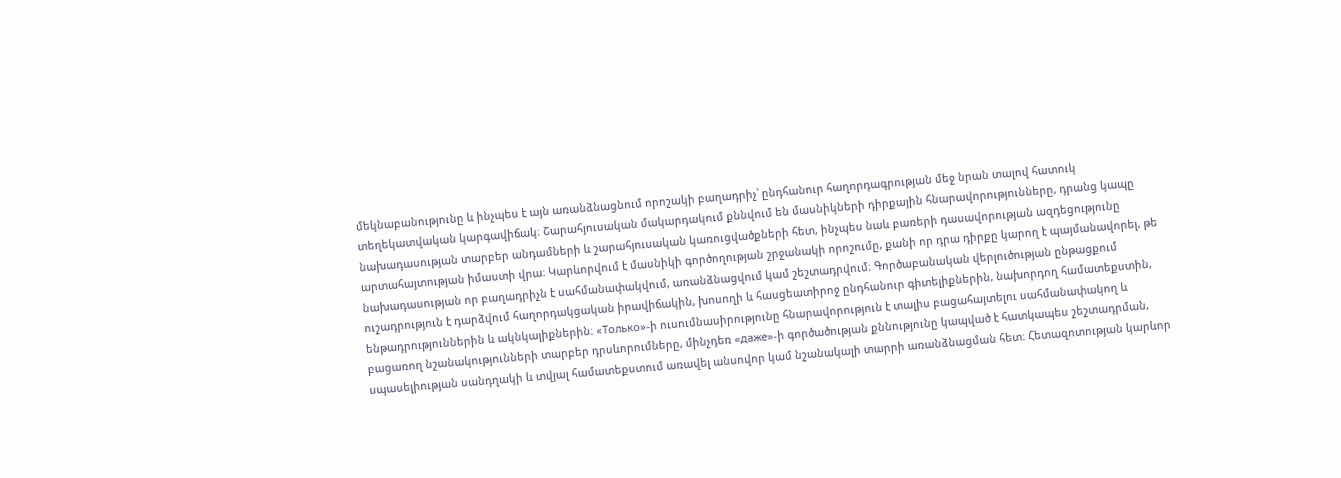մեկնաբանությունը և ինչպես է այն առանձնացնում որոշակի բաղադրիչ՝ ընդհանուր հաղորդագրության մեջ նրան տալով հատուկ տեղեկատվական կարգավիճակ։ Շարահյուսական մակարդակում քննվում են մասնիկների դիրքային հնարավորությունները, դրանց կապը նախադասության տարբեր անդամների և շարահյուսական կառուցվածքների հետ, ինչպես նաև բառերի դասավորության ազդեցությունը արտահայտության իմաստի վրա։ Կարևորվում է մասնիկի գործողության շրջանակի որոշումը, քանի որ դրա դիրքը կարող է պայմանավորել, թե նախադասության որ բաղադրիչն է սահմանափակվում, առանձնացվում կամ շեշտադրվում։ Գործաբանական վերլուծության ընթացքում ուշադրություն է դարձվում հաղորդակցական իրավիճակին, խոսողի և հասցեատիրոջ ընդհանուր գիտելիքներին, նախորդող համատեքստին, ենթադրություններին և ակնկալիքներին։ «Только»-ի ուսումնասիրությունը հնարավորություն է տալիս բացահայտելու սահմանափակող և բացառող նշանակությունների տարբեր դրսևորումները, մինչդեռ «даже»-ի գործածության քննությունը կապված է հատկապես շեշտադրման, սպասելիության սանդղակի և տվյալ համատեքստում առավել անսովոր կամ նշանակալի տարրի առանձնացման հետ։ Հետազոտության կարևոր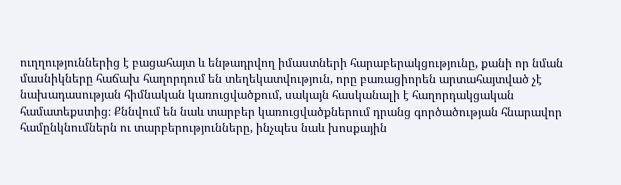ուղղություններից է բացահայտ և ենթադրվող իմաստների հարաբերակցությունը, քանի որ նման մասնիկները հաճախ հաղորդում են տեղեկատվություն, որը բառացիորեն արտահայտված չէ նախադասության հիմնական կառուցվածքում, սակայն հասկանալի է հաղորդակցական համատեքստից։ Քննվում են նաև տարբեր կառուցվածքներում դրանց գործածության հնարավոր համընկնումներն ու տարբերությունները, ինչպես նաև խոսքային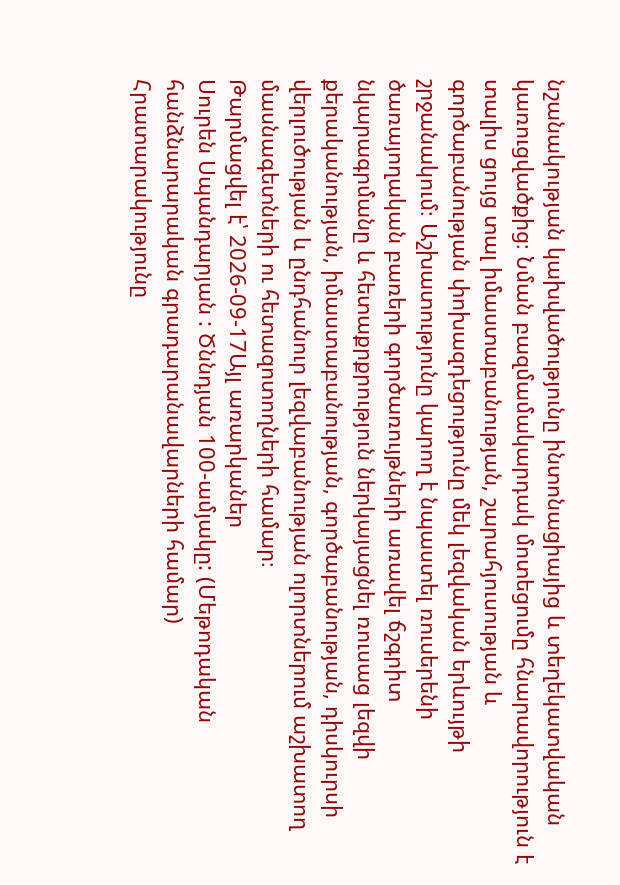նշանակության կախվածությունը ինտոնացիայից և տեղեկատվական կառուցվածքից։ Նման բազմամակարդակ մոտեցումը հնարավորություն է տալիս ցույց տալ իմաստաբանության, շարահյուսության և գործաբանության փոխազդեցությունը մեկ լեզվական երևույթի շրջանակում։ Աշխատությունը կարող է նպաստել ռուսերենի ծառայողական բառերի գործառույթների առավել ճշգրիտ նկարագրմանը և հետաքրքրություն ներկայացնել ռուսաց լեզվի քերականության, իմաստաբանության, գործաբանության, դիսկուրսի վերլուծության և ընդհանուր լեզվաբանության ոլորտներում աշխատող մասնագետների ու հետազոտողների համար։
Թարմացվել է՝ 2026-09-17Այլ առարկաներ
Սուրեն Սպանդարյան : Ծննդյան 100-ամյակը: (Մեթոդական հանձնարարական գրադարանավարների համար)
Հրատարակությունը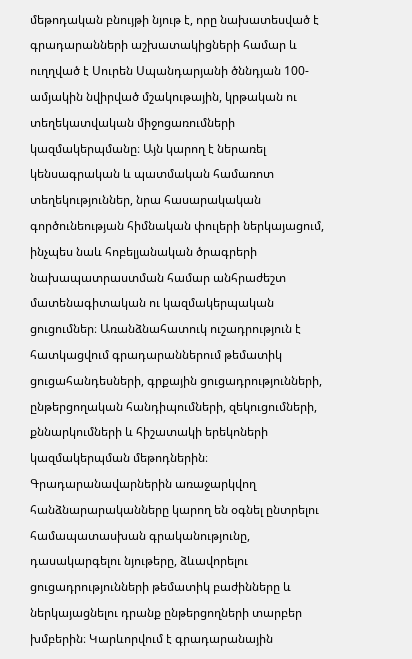մեթոդական բնույթի նյութ է, որը նախատեսված է գրադարանների աշխատակիցների համար և ուղղված է Սուրեն Սպանդարյանի ծննդյան 100-ամյակին նվիրված մշակութային, կրթական ու տեղեկատվական միջոցառումների կազմակերպմանը։ Այն կարող է ներառել կենսագրական և պատմական համառոտ տեղեկություններ, նրա հասարակական գործունեության հիմնական փուլերի ներկայացում, ինչպես նաև հոբելյանական ծրագրերի նախապատրաստման համար անհրաժեշտ մատենագիտական ու կազմակերպական ցուցումներ։ Առանձնահատուկ ուշադրություն է հատկացվում գրադարաններում թեմատիկ ցուցահանդեսների, գրքային ցուցադրությունների, ընթերցողական հանդիպումների, զեկուցումների, քննարկումների և հիշատակի երեկոների կազմակերպման մեթոդներին։ Գրադարանավարներին առաջարկվող հանձնարարականները կարող են օգնել ընտրելու համապատասխան գրականությունը, դասակարգելու նյութերը, ձևավորելու ցուցադրությունների թեմատիկ բաժինները և ներկայացնելու դրանք ընթերցողների տարբեր խմբերին։ Կարևորվում է գրադարանային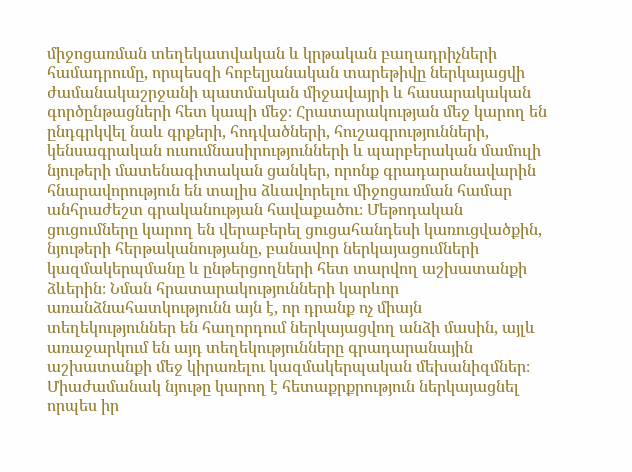միջոցառման տեղեկատվական և կրթական բաղադրիչների համադրումը, որպեսզի հոբելյանական տարեթիվը ներկայացվի ժամանակաշրջանի պատմական միջավայրի և հասարակական գործընթացների հետ կապի մեջ։ Հրատարակության մեջ կարող են ընդգրկվել նաև գրքերի, հոդվածների, հուշագրությունների, կենսագրական ուսումնասիրությունների և պարբերական մամուլի նյութերի մատենագիտական ցանկեր, որոնք գրադարանավարին հնարավորություն են տալիս ձևավորելու միջոցառման համար անհրաժեշտ գրականության հավաքածու։ Մեթոդական ցուցումները կարող են վերաբերել ցուցահանդեսի կառուցվածքին, նյութերի հերթականությանը, բանավոր ներկայացումների կազմակերպմանը և ընթերցողների հետ տարվող աշխատանքի ձևերին։ Նման հրատարակությունների կարևոր առանձնահատկությունն այն է, որ դրանք ոչ միայն տեղեկություններ են հաղորդում ներկայացվող անձի մասին, այլև առաջարկում են այդ տեղեկությունները գրադարանային աշխատանքի մեջ կիրառելու կազմակերպական մեխանիզմներ։ Միաժամանակ նյութը կարող է հետաքրքրություն ներկայացնել որպես իր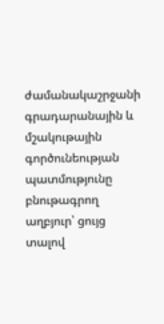ժամանակաշրջանի գրադարանային և մշակութային գործունեության պատմությունը բնութագրող աղբյուր՝ ցույց տալով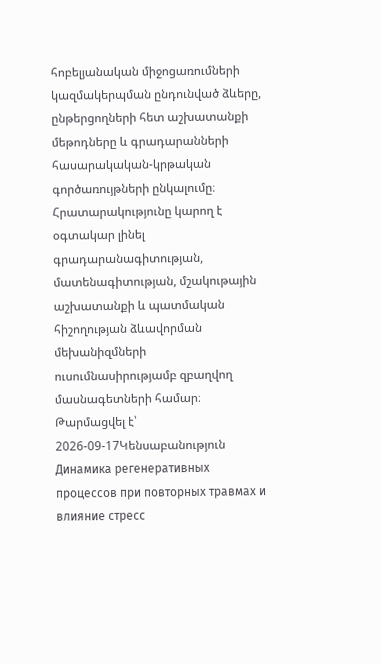հոբելյանական միջոցառումների կազմակերպման ընդունված ձևերը, ընթերցողների հետ աշխատանքի մեթոդները և գրադարանների հասարակական-կրթական գործառույթների ընկալումը։ Հրատարակությունը կարող է օգտակար լինել գրադարանագիտության, մատենագիտության, մշակութային աշխատանքի և պատմական հիշողության ձևավորման մեխանիզմների ուսումնասիրությամբ զբաղվող մասնագետների համար։
Թարմացվել է՝ 2026-09-17Կենսաբանություն
Динамика регенеративных процессов при повторных травмах и влияние стресс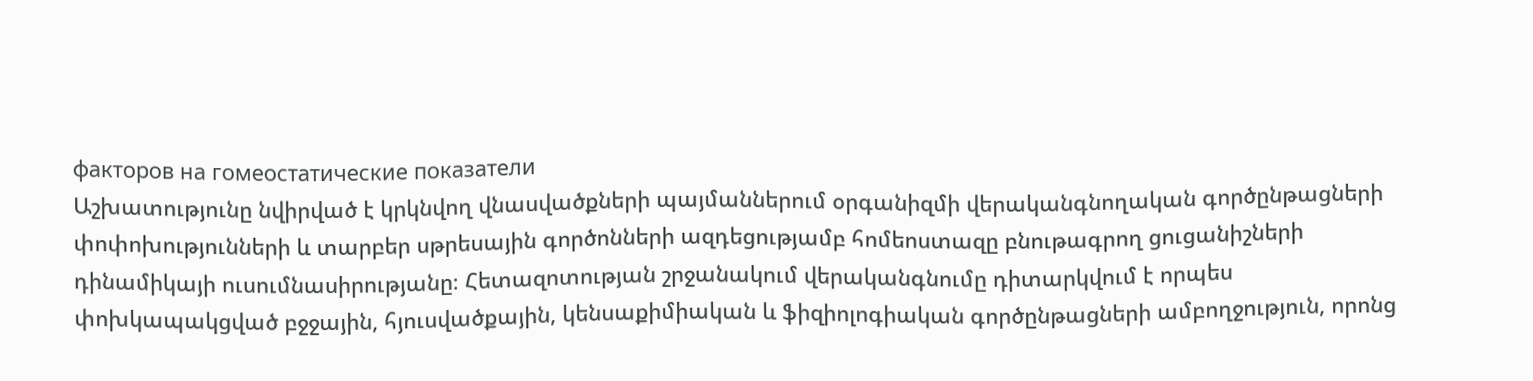факторов на гомеостатические показатели
Աշխատությունը նվիրված է կրկնվող վնասվածքների պայմաններում օրգանիզմի վերականգնողական գործընթացների փոփոխությունների և տարբեր սթրեսային գործոնների ազդեցությամբ հոմեոստազը բնութագրող ցուցանիշների դինամիկայի ուսումնասիրությանը։ Հետազոտության շրջանակում վերականգնումը դիտարկվում է որպես փոխկապակցված բջջային, հյուսվածքային, կենսաքիմիական և ֆիզիոլոգիական գործընթացների ամբողջություն, որոնց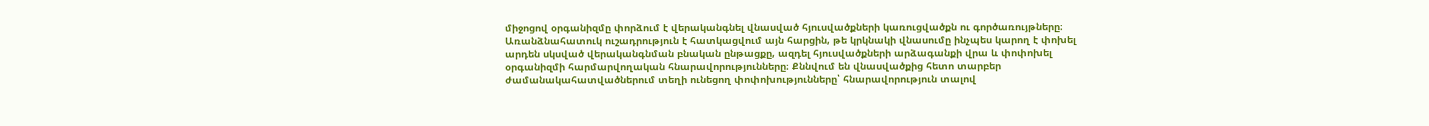միջոցով օրգանիզմը փորձում է վերականգնել վնասված հյուսվածքների կառուցվածքն ու գործառույթները։ Առանձնահատուկ ուշադրություն է հատկացվում այն հարցին, թե կրկնակի վնասումը ինչպես կարող է փոխել արդեն սկսված վերականգնման բնական ընթացքը, ազդել հյուսվածքների արձագանքի վրա և փոփոխել օրգանիզմի հարմարվողական հնարավորությունները։ Քննվում են վնասվածքից հետո տարբեր ժամանակահատվածներում տեղի ունեցող փոփոխությունները՝ հնարավորություն տալով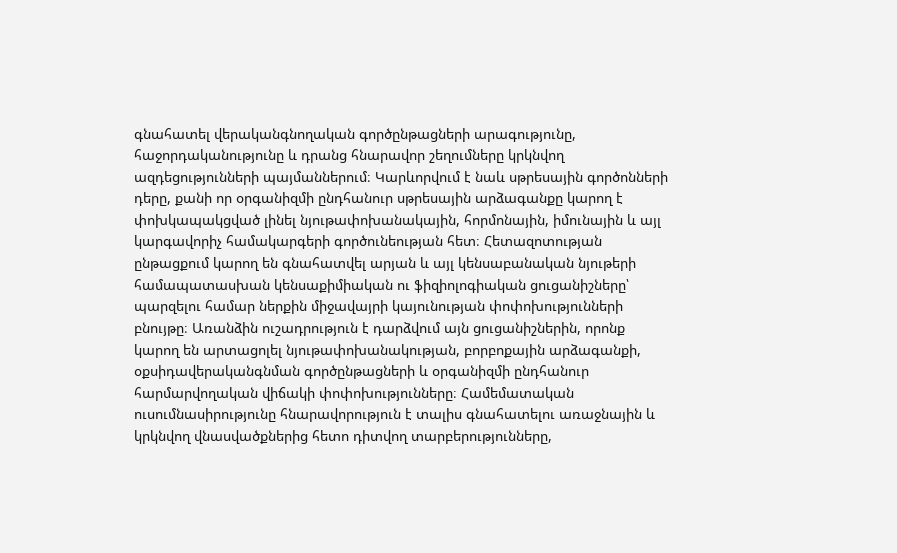գնահատել վերականգնողական գործընթացների արագությունը, հաջորդականությունը և դրանց հնարավոր շեղումները կրկնվող ազդեցությունների պայմաններում։ Կարևորվում է նաև սթրեսային գործոնների դերը, քանի որ օրգանիզմի ընդհանուր սթրեսային արձագանքը կարող է փոխկապակցված լինել նյութափոխանակային, հորմոնային, իմունային և այլ կարգավորիչ համակարգերի գործունեության հետ։ Հետազոտության ընթացքում կարող են գնահատվել արյան և այլ կենսաբանական նյութերի համապատասխան կենսաքիմիական ու ֆիզիոլոգիական ցուցանիշները՝ պարզելու համար ներքին միջավայրի կայունության փոփոխությունների բնույթը։ Առանձին ուշադրություն է դարձվում այն ցուցանիշներին, որոնք կարող են արտացոլել նյութափոխանակության, բորբոքային արձագանքի, օքսիդավերականգնման գործընթացների և օրգանիզմի ընդհանուր հարմարվողական վիճակի փոփոխությունները։ Համեմատական ուսումնասիրությունը հնարավորություն է տալիս գնահատելու առաջնային և կրկնվող վնասվածքներից հետո դիտվող տարբերությունները,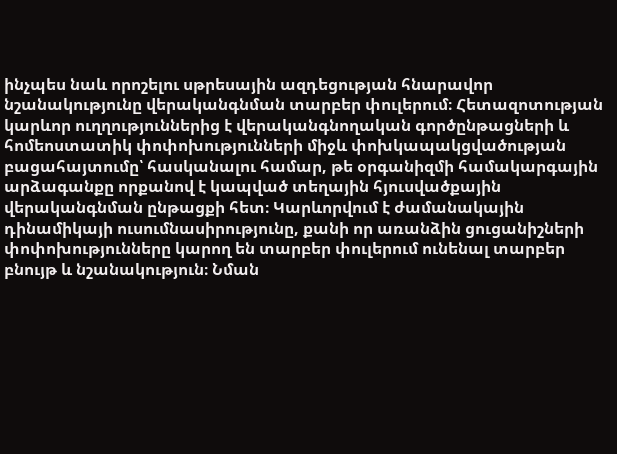ինչպես նաև որոշելու սթրեսային ազդեցության հնարավոր նշանակությունը վերականգնման տարբեր փուլերում։ Հետազոտության կարևոր ուղղություններից է վերականգնողական գործընթացների և հոմեոստատիկ փոփոխությունների միջև փոխկապակցվածության բացահայտումը՝ հասկանալու համար, թե օրգանիզմի համակարգային արձագանքը որքանով է կապված տեղային հյուսվածքային վերականգնման ընթացքի հետ։ Կարևորվում է ժամանակային դինամիկայի ուսումնասիրությունը, քանի որ առանձին ցուցանիշների փոփոխությունները կարող են տարբեր փուլերում ունենալ տարբեր բնույթ և նշանակություն։ Նման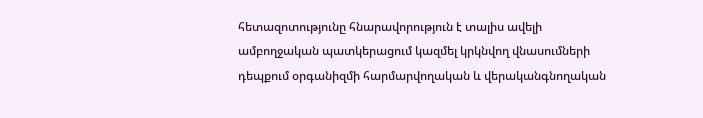հետազոտությունը հնարավորություն է տալիս ավելի ամբողջական պատկերացում կազմել կրկնվող վնասումների դեպքում օրգանիզմի հարմարվողական և վերականգնողական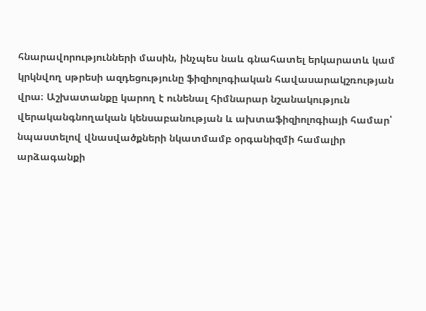հնարավորությունների մասին, ինչպես նաև գնահատել երկարատև կամ կրկնվող սթրեսի ազդեցությունը ֆիզիոլոգիական հավասարակշռության վրա։ Աշխատանքը կարող է ունենալ հիմնարար նշանակություն վերականգնողական կենսաբանության և ախտաֆիզիոլոգիայի համար՝ նպաստելով վնասվածքների նկատմամբ օրգանիզմի համալիր արձագանքի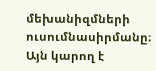մեխանիզմների ուսումնասիրմանը։ Այն կարող է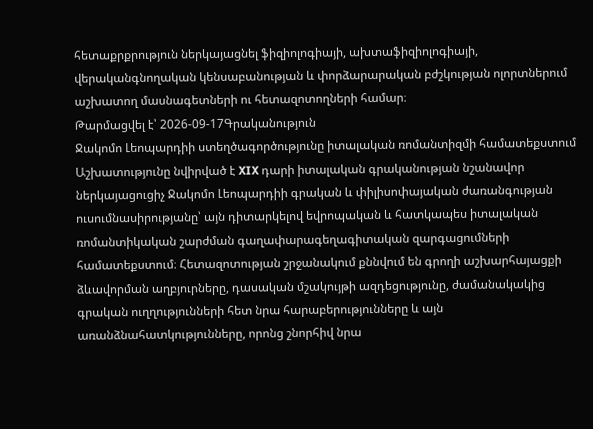հետաքրքրություն ներկայացնել ֆիզիոլոգիայի, ախտաֆիզիոլոգիայի, վերականգնողական կենսաբանության և փորձարարական բժշկության ոլորտներում աշխատող մասնագետների ու հետազոտողների համար։
Թարմացվել է՝ 2026-09-17Գրականություն
Ջակոմո Լեոպարդիի ստեղծագործությունը իտալական ռոմանտիզմի համատեքստում
Աշխատությունը նվիրված է XIX դարի իտալական գրականության նշանավոր ներկայացուցիչ Ջակոմո Լեոպարդիի գրական և փիլիսոփայական ժառանգության ուսումնասիրությանը՝ այն դիտարկելով եվրոպական և հատկապես իտալական ռոմանտիկական շարժման գաղափարագեղագիտական զարգացումների համատեքստում։ Հետազոտության շրջանակում քննվում են գրողի աշխարհայացքի ձևավորման աղբյուրները, դասական մշակույթի ազդեցությունը, ժամանակակից գրական ուղղությունների հետ նրա հարաբերությունները և այն առանձնահատկությունները, որոնց շնորհիվ նրա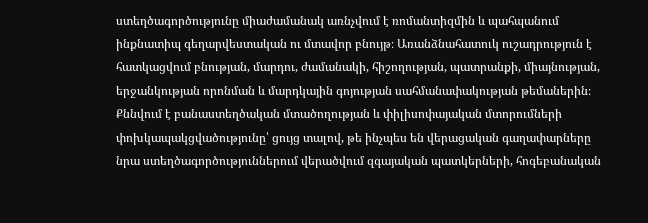ստեղծագործությունը միաժամանակ առնչվում է ռոմանտիզմին և պահպանում ինքնատիպ գեղարվեստական ու մտավոր բնույթ։ Առանձնահատուկ ուշադրություն է հատկացվում բնության, մարդու, ժամանակի, հիշողության, պատրանքի, միայնության, երջանկության որոնման և մարդկային գոյության սահմանափակության թեմաներին։ Քննվում է բանաստեղծական մտածողության և փիլիսոփայական մտորումների փոխկապակցվածությունը՝ ցույց տալով, թե ինչպես են վերացական գաղափարները նրա ստեղծագործություններում վերածվում զգայական պատկերների, հոգեբանական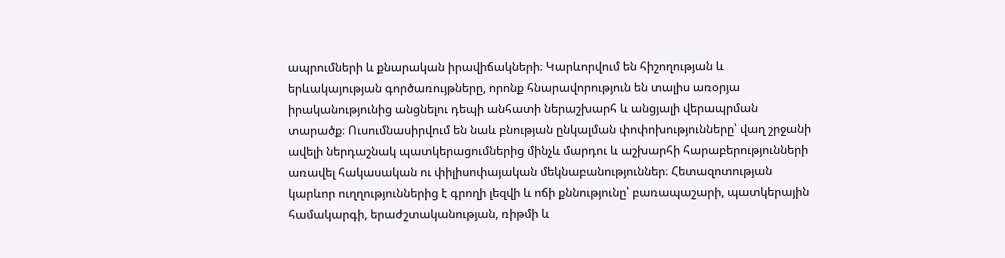ապրումների և քնարական իրավիճակների։ Կարևորվում են հիշողության և երևակայության գործառույթները, որոնք հնարավորություն են տալիս առօրյա իրականությունից անցնելու դեպի անհատի ներաշխարհ և անցյալի վերապրման տարածք։ Ուսումնասիրվում են նաև բնության ընկալման փոփոխությունները՝ վաղ շրջանի ավելի ներդաշնակ պատկերացումներից մինչև մարդու և աշխարհի հարաբերությունների առավել հակասական ու փիլիսոփայական մեկնաբանություններ։ Հետազոտության կարևոր ուղղություններից է գրողի լեզվի և ոճի քննությունը՝ բառապաշարի, պատկերային համակարգի, երաժշտականության, ռիթմի և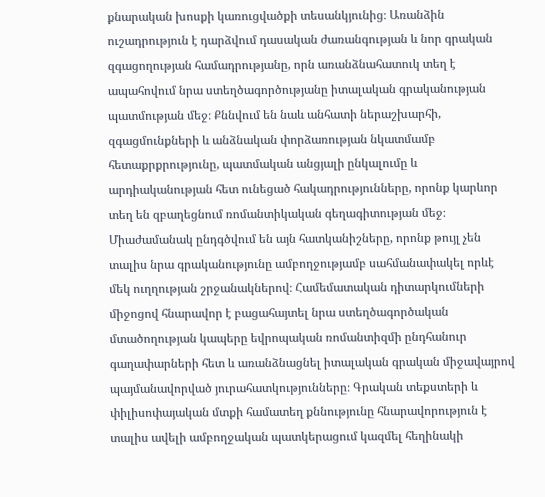քնարական խոսքի կառուցվածքի տեսանկյունից։ Առանձին ուշադրություն է դարձվում դասական ժառանգության և նոր գրական զգացողության համադրությանը, որն առանձնահատուկ տեղ է ապահովում նրա ստեղծագործությանը իտալական գրականության պատմության մեջ։ Քննվում են նաև անհատի ներաշխարհի, զգացմունքների և անձնական փորձառության նկատմամբ հետաքրքրությունը, պատմական անցյալի ընկալումը և արդիականության հետ ունեցած հակադրությունները, որոնք կարևոր տեղ են զբաղեցնում ռոմանտիկական գեղագիտության մեջ։ Միաժամանակ ընդգծվում են այն հատկանիշները, որոնք թույլ չեն տալիս նրա գրականությունը ամբողջությամբ սահմանափակել որևէ մեկ ուղղության շրջանակներով։ Համեմատական դիտարկումների միջոցով հնարավոր է բացահայտել նրա ստեղծագործական մտածողության կապերը եվրոպական ռոմանտիզմի ընդհանուր գաղափարների հետ և առանձնացնել իտալական գրական միջավայրով պայմանավորված յուրահատկությունները։ Գրական տեքստերի և փիլիսոփայական մտքի համատեղ քննությունը հնարավորություն է տալիս ավելի ամբողջական պատկերացում կազմել հեղինակի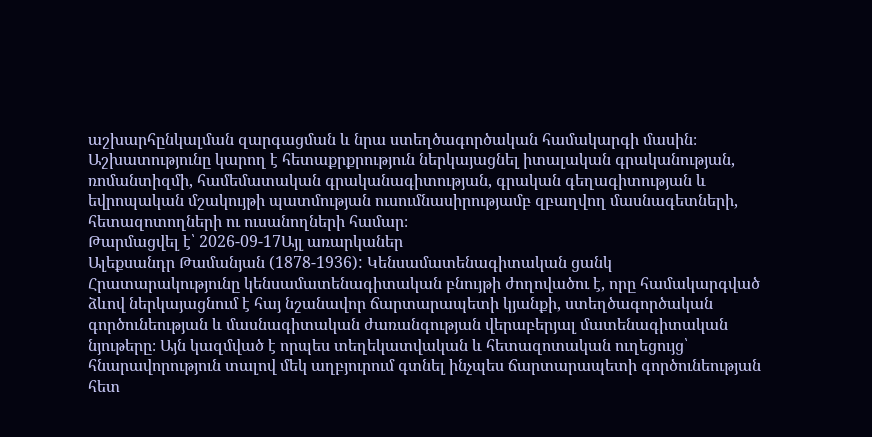աշխարհընկալման զարգացման և նրա ստեղծագործական համակարգի մասին։ Աշխատությունը կարող է հետաքրքրություն ներկայացնել իտալական գրականության, ռոմանտիզմի, համեմատական գրականագիտության, գրական գեղագիտության և եվրոպական մշակույթի պատմության ուսումնասիրությամբ զբաղվող մասնագետների, հետազոտողների ու ուսանողների համար։
Թարմացվել է՝ 2026-09-17Այլ առարկաներ
Ալեքսանդր Թամանյան (1878-1936): Կենսամատենագիտական ցանկ
Հրատարակությունը կենսամատենագիտական բնույթի ժողովածու է, որը համակարգված ձևով ներկայացնում է հայ նշանավոր ճարտարապետի կյանքի, ստեղծագործական գործունեության և մասնագիտական ժառանգության վերաբերյալ մատենագիտական նյութերը։ Այն կազմված է որպես տեղեկատվական և հետազոտական ուղեցույց՝ հնարավորություն տալով մեկ աղբյուրում գտնել ինչպես ճարտարապետի գործունեության հետ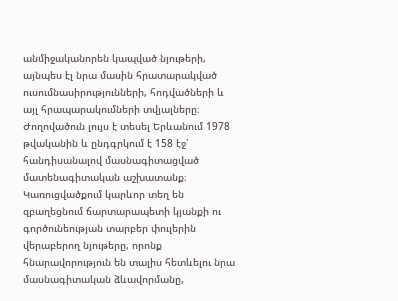անմիջականորեն կապված նյութերի, այնպես էլ նրա մասին հրատարակված ուսումնասիրությունների, հոդվածների և այլ հրապարակումների տվյալները։ Ժողովածուն լույս է տեսել Երևանում 1978 թվականին և ընդգրկում է 158 էջ՝ հանդիսանալով մասնագիտացված մատենագիտական աշխատանք։ Կառուցվածքում կարևոր տեղ են զբաղեցնում ճարտարապետի կյանքի ու գործունեության տարբեր փուլերին վերաբերող նյութերը, որոնք հնարավորություն են տալիս հետևելու նրա մասնագիտական ձևավորմանը,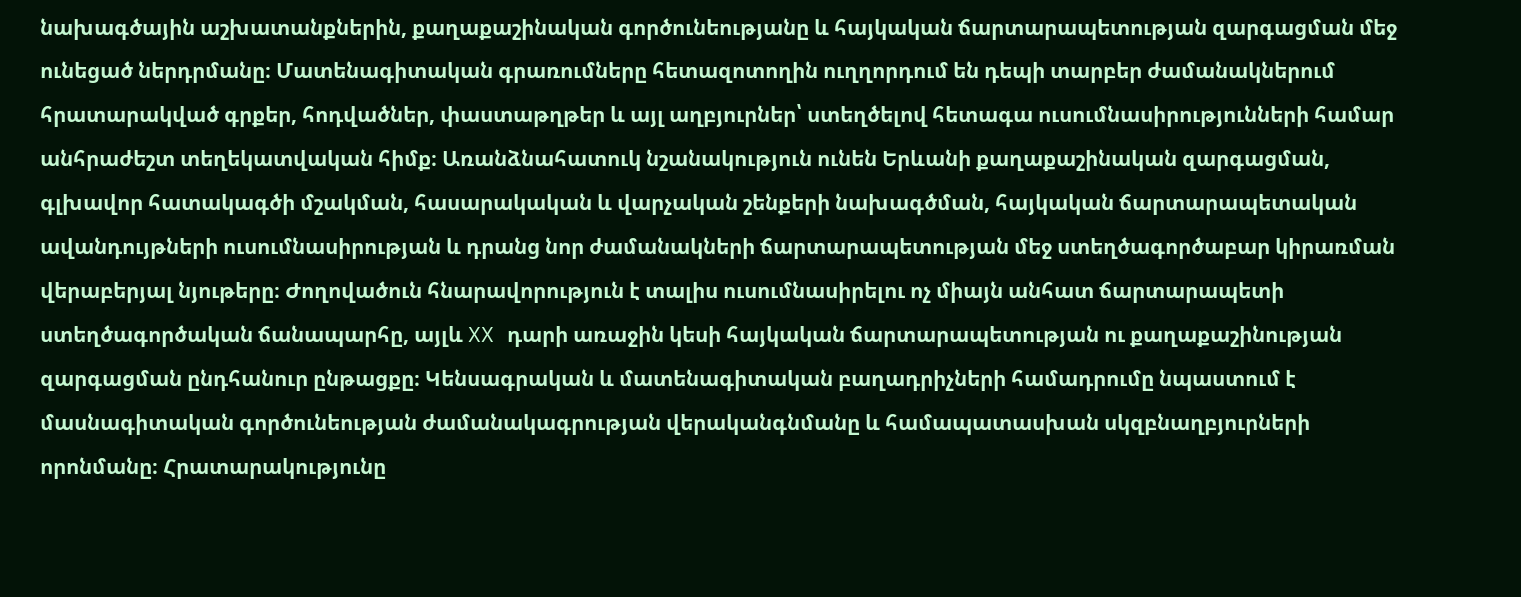նախագծային աշխատանքներին, քաղաքաշինական գործունեությանը և հայկական ճարտարապետության զարգացման մեջ ունեցած ներդրմանը։ Մատենագիտական գրառումները հետազոտողին ուղղորդում են դեպի տարբեր ժամանակներում հրատարակված գրքեր, հոդվածներ, փաստաթղթեր և այլ աղբյուրներ՝ ստեղծելով հետագա ուսումնասիրությունների համար անհրաժեշտ տեղեկատվական հիմք։ Առանձնահատուկ նշանակություն ունեն Երևանի քաղաքաշինական զարգացման, գլխավոր հատակագծի մշակման, հասարակական և վարչական շենքերի նախագծման, հայկական ճարտարապետական ավանդույթների ուսումնասիրության և դրանց նոր ժամանակների ճարտարապետության մեջ ստեղծագործաբար կիրառման վերաբերյալ նյութերը։ Ժողովածուն հնարավորություն է տալիս ուսումնասիրելու ոչ միայն անհատ ճարտարապետի ստեղծագործական ճանապարհը, այլև XX դարի առաջին կեսի հայկական ճարտարապետության ու քաղաքաշինության զարգացման ընդհանուր ընթացքը։ Կենսագրական և մատենագիտական բաղադրիչների համադրումը նպաստում է մասնագիտական գործունեության ժամանակագրության վերականգնմանը և համապատասխան սկզբնաղբյուրների որոնմանը։ Հրատարակությունը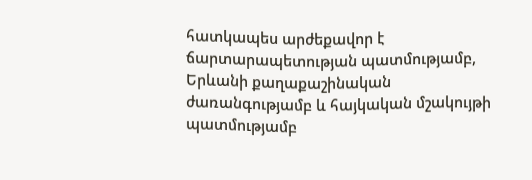հատկապես արժեքավոր է ճարտարապետության պատմությամբ, Երևանի քաղաքաշինական ժառանգությամբ և հայկական մշակույթի պատմությամբ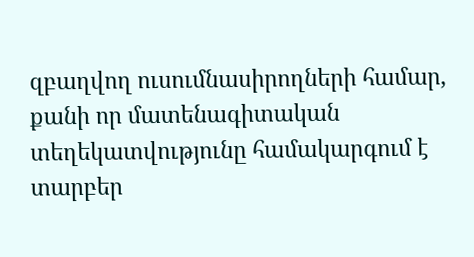զբաղվող ուսումնասիրողների համար, քանի որ մատենագիտական տեղեկատվությունը համակարգում է տարբեր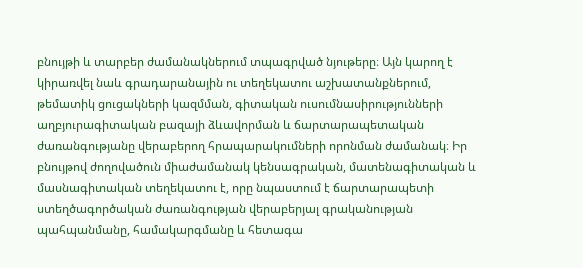բնույթի և տարբեր ժամանակներում տպագրված նյութերը։ Այն կարող է կիրառվել նաև գրադարանային ու տեղեկատու աշխատանքներում, թեմատիկ ցուցակների կազմման, գիտական ուսումնասիրությունների աղբյուրագիտական բազայի ձևավորման և ճարտարապետական ժառանգությանը վերաբերող հրապարակումների որոնման ժամանակ։ Իր բնույթով ժողովածուն միաժամանակ կենսագրական, մատենագիտական և մասնագիտական տեղեկատու է, որը նպաստում է ճարտարապետի ստեղծագործական ժառանգության վերաբերյալ գրականության պահպանմանը, համակարգմանը և հետագա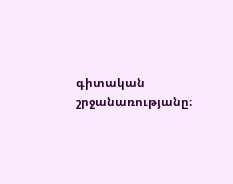գիտական շրջանառությանը։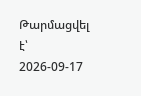Թարմացվել է՝ 2026-09-17